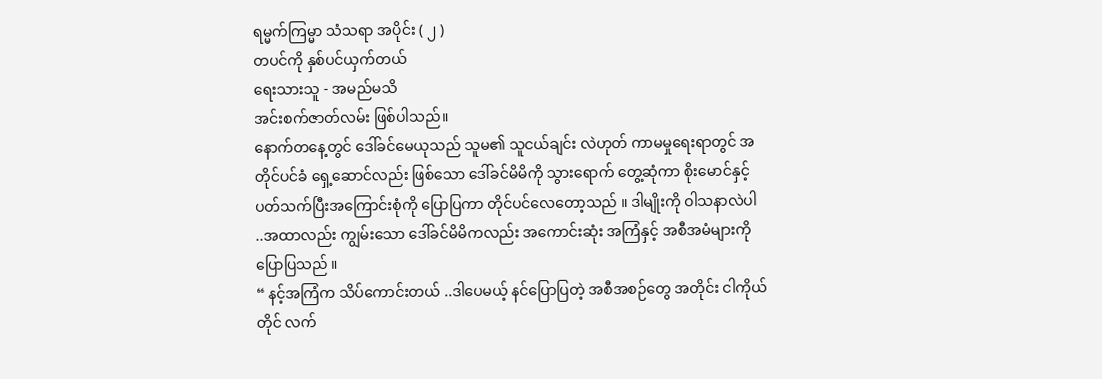ရမ္မက်ကြမ္မာ သံသရာ အပိုင်း ( ၂ )
တပင်ကို နှစ်ပင်ယှက်တယ်
ရေးသားသူ - အမည်မသိ
အင်းစက်ဇာတ်လမ်း ဖြစ်ပါသည်။
နောက်တနေ့တွင် ဒေါ်ခင်မေယုသည် သူမ၏ သူငယ်ချင်း လဲဟုတ် ကာမမှုရေးရာတွင် အတိုင်ပင်ခံ ရှေ့ဆောင်လည်း ဖြစ်သော ဒေါ်ခင်မိမိကို သွားရောက် တွေ့ဆုံကာ စိုးမောင်နှင့် ပတ်သက်ပြီးအကြောင်းစုံကို ပြောပြကာ တိုင်ပင်လေတော့သည် ။ ဒါမျိုးကို ဝါသနာလဲပါ ..အထာလည်း ကျွမ်းသော ဒေါ်ခင်မိမိကလည်း အကောင်းဆုံး အကြံနှင့် အစီအမံများကို ပြောပြသည် ။
“ နင့်အကြံက သိပ်ကောင်းတယ် ..ဒါပေမယ့် နင်ပြောပြတဲ့ အစီအစဉ်တွေ အတိုင်း ငါကိုယ်တိုင် လက်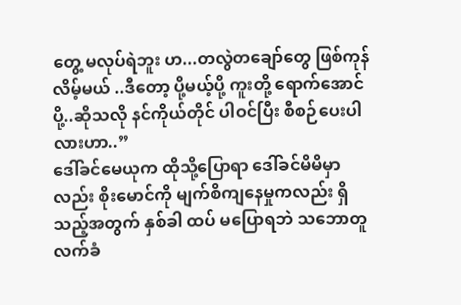တွေ့ မလုပ်ရဲဘူး ဟ...တလွဲတချော်တွေ ဖြစ်ကုန်လိမ့်မယ် ..ဒီတော့ ပို့မယ့်ပို့ ကူးတို့ ရောက်အောင် ပို့..ဆိုသလို နင်ကိုယ်တိုင် ပါဝင်ပြီး စီစဉ်ပေးပါလားဟာ..”
ဒေါ်ခင်မေယုက ထိုသို့ပြောရာ ဒေါ်ခင်မိမိမှာလည်း စိုးမောင်ကို မျက်စိကျနေမှုကလည်း ရှိသည့်အတွက် နှစ်ခါ ထပ် မပြောရဘဲ သဘောတူ လက်ခံ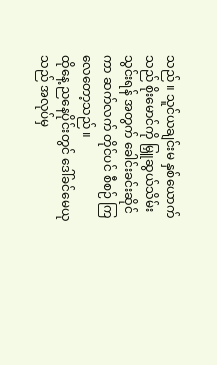သည် ။ သူင်ယချင်းမ နှစ်ယောက်သည် စိုးမောင်ကို မြှူဆွယ်သိမ်းသွင်းရန် အတွက် ခေါင်းခင်းဆိုင်ကာ ဆက်လက် တိုင်ပင် စီစဉ် ကြလေတော့သည် ။
ထိုနေ့ ညနေပိုင်းတွင် ဒေါ်ခင်မေယုသည် အလုပ်မှ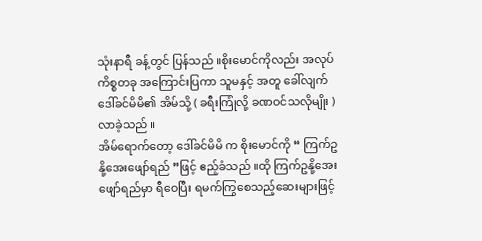သုံးနာရီ ခန့်တွင် ပြန်သည် ။စိုးမောင်ကိုလည်း အလုပ်ကိစ္စတခု အကြောင်းပြကာ သူမနှင့် အတူ ခေါ်လျက် ဒေါ်ခင်မိမိ၏ အိမ်သို့ ( ခရီးကြုံလို့ ခဏဝင်သလိုမျိုး ) လာခဲ့သည် ။
အိမ်ရောက်တော့ ဒေါ်ခင်မိမိ က စိုးမောင်ကို “ ကြက်ဥနို့အေးဖျော်ရည် ”ဖြင့် ဧည့်ခံသည် ။ထို ကြက်ဥနို့အေးဖျော်ရည်မှာ ရီဝေပြီး ရမက်ကြွစေသည့်ဆေးများဖြင့်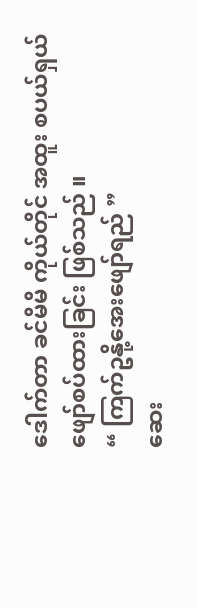ဒေါက်တာ ခင်မိမိ ကိုယ်တိုင် အထူး စပယ်ရှယ် ဖျော်စပ်ထားခြင်း ဖြစ်သည် ။
“ ကြက်ဥနို့အေးဖျော်ရည် ”
ဆေး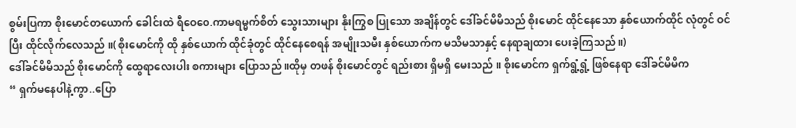စွမ်းပြကာ စိုးမောင်တယောက် ခေါင်းထဲ ရီဝေ၀ေ.ကာမရမ္မက်စိတ် သွေးသားများ နိုးကြွစ ပြုသော အချိန်တွင် ဒေါ်ခင်မိမိသည် စိုးမောင် ထိုင်နေသော နှစ်ယောက်ထိုင် လုံတွင် ဝင်ပြီး ထိုင်လိုက်လေသည် ။( စိုးမောင်ကို ထို နှစ်ယောက် ထိုင်ခုံတွင် ထိုင်နေစေရန် အမျိုးသမီး နှစ်ယောက်က မသိမသာနှင့် နေရာချထား ပေးခဲ့ကြသည် ။)
ဒေါ်ခင်မိမိသည် စိုးမောင်ကို ထွေရာလေးပါး စကားများ ပြောသည် ။ထိုမှ တဖန် စိုးမောင်တွင် ရည်းစား ရှိမရှိ မေးသည် ။ စိုးမောင်က ရှက်ရွံ့ရွံ့ ဖြစ်နေရာ ဒေါ်ခင်မိမိက
“ ရှက်မနေပါနဲ့ကွာ..ပြော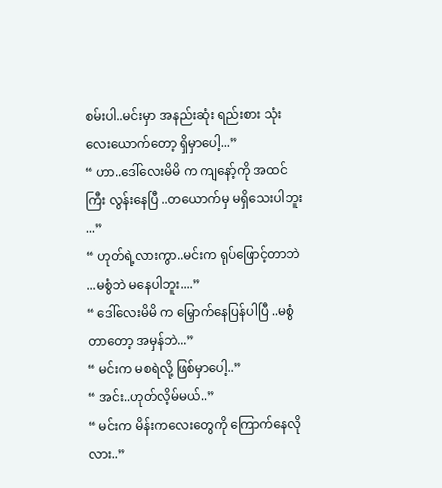စမ်းပါ..မင်းမှာ အနည်းဆုံး ရည်းစား သုံးလေးယောက်တော့ ရှိမှာပေါ့...”
“ ဟာ..ဒေါ်လေးမိမိ က ကျနော့်ကို အထင်ကြီး လွန်းနေပြီ ..တယောက်မှ မရှိသေးပါဘူး ...”
“ ဟုတ်ရဲ့လားကွာ..မင်းက ရုပ်ဖြောင့်တာဘဲ ...မစွံဘဲ မနေပါဘူး....”
“ ဒေါ်လေးမိမိ က မြှောက်နေပြန်ပါပြီ ..မစွံတာတော့ အမှန်ဘဲ...”
“ မင်းက မစရဲလို့ ဖြစ်မှာပေါ့..”
“ အင်း..ဟုတ်လိ့မ်မယ်..”
“ မင်းက မိန်းကလေးတွေကို ကြောက်နေလိုလား..”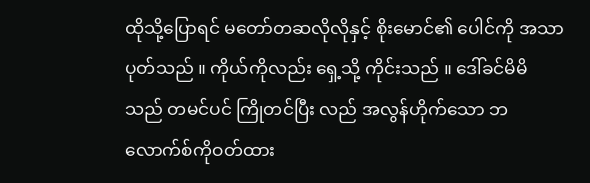ထိုသို့ပြောရင် မတော်တဆလိုလိုနှင့် စိုးမောင်၏ ပေါင်ကို အသာ ပုတ်သည် ။ ကိုယ်ကိုလည်း ရှေ့သို့ ကိုင်းသည် ။ ဒေါ်ခင်မိမိသည် တမင်ပင် ကြိုတင်ပြီး လည် အလွန်ဟိုက်သော ဘလောက်စ်ကိုဝတ်ထား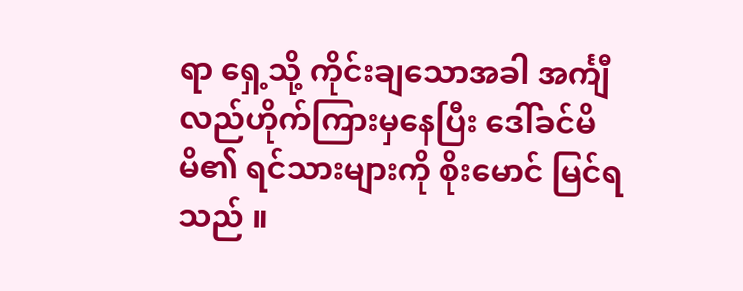ရာ ရှေ့သို့ ကိုင်းချသောအခါ အင်္ကျီ လည်ဟိုက်ကြားမှနေပြီး ဒေါ်ခင်မိမိ၏ ရင်သားများကို စိုးမောင် မြင်ရသည် ။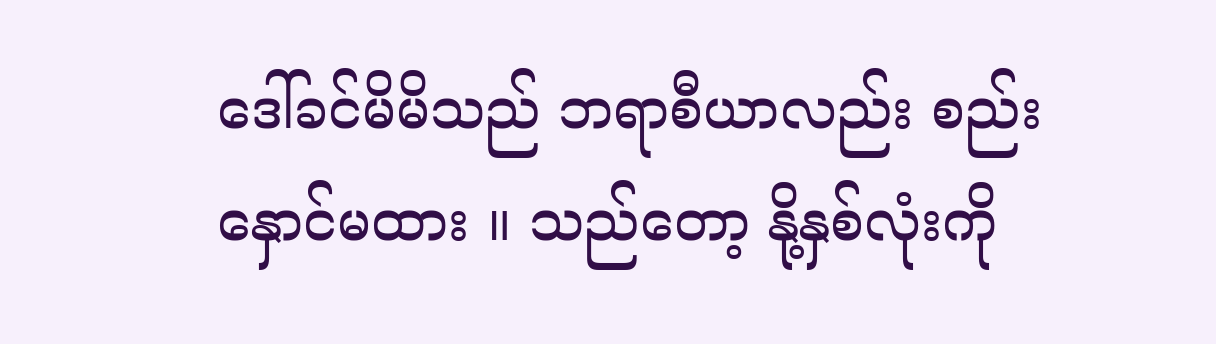ဒေါ်ခင်မိမိသည် ဘရာစီယာလည်း စည်းနှောင်မထား ။ သည်တော့ နို့နှစ်လုံးကို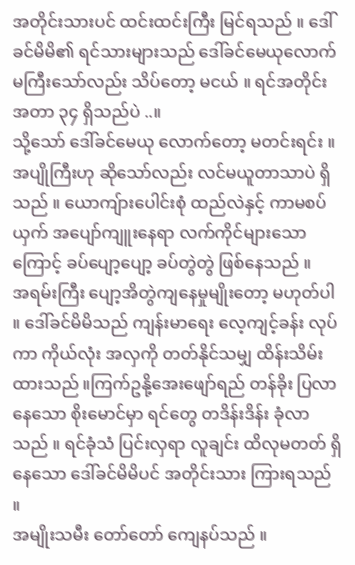အတိုင်းသားပင် ထင်းထင်းကြီး မြင်ရသည် ။ ဒေါ်ခင်မိမိ၏ ရင်သားများသည် ဒေါ်ခင်မေယုလောက် မကြီးသော်လည်း သိပ်တော့ မငယ် ။ ရင်အတိုင်းအတာ ၃၄ ရှိသည်ပဲ ..။
သို့သော် ဒေါ်ခင်မေယု လောက်တော့ မတင်းရင်း ။ အပျိုကြီးဟု ဆိုသော်လည်း လင်မယူတာသာပဲ ရှိသည် ။ ယောကျ်ားပေါင်းစုံ ထည်လဲနှင့် ကာမစပ်ယှက် အပျော်ကျူးနေရာ လက်ကိုင်များသောကြောင့် ခပ်ပျော့ပျော့ ခပ်တွဲတွဲ ဖြစ်နေသည် ။
အရမ်းကြီး ပျော့အိတွဲကျနေမှုမျိုးတော့ မဟုတ်ပါ ။ ဒေါ်ခင်မိမိသည် ကျန်းမာရေး လေ့ကျင့်ခန်း လုပ်ကာ ကိုယ်လုံး အလှကို တတ်နိုင်သမျှ ထိန်းသိမ်းထားသည် ။ကြက်ဥနို့အေးဖျော်ရည် တန်ခိုး ပြလာနေသော စိုးမောင်မှာ ရင်တွေ တဒိန်းဒိန်း ခုံလာသည် ။ ရင်ခုံသံ ပြင်းလှရာ လူချင်း ထိလုမတတ် ရှိနေသော ဒေါ်ခင်မိမိပင် အတိုင်းသား ကြားရသည် ။
အမျိုးသမီး တော်တော် ကျေနပ်သည် ။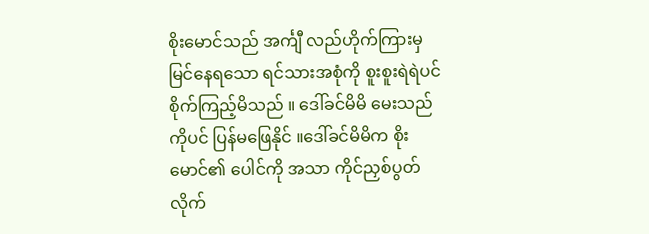စိုးမောင်သည် အင်္ကျီ လည်ဟိုက်ကြားမှ မြင်နေရသော ရင်သားအစုံကို စူးစူးရဲရဲပင် စိုက်ကြည့်မိသည် ။ ဒေါ်ခင်မိမိ မေးသည်ကိုပင် ပြန်မဖြေနိုင် ။ဒေါ်ခင်မိမိက စိုးမောင်၏ ပေါင်ကို အသာ ကိုင်ညှစ်ပွတ်လိုက်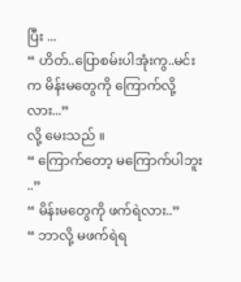ပြီး ...
“ ဟိတ်..ပြောစမ်းပါအုံးကွ..မင်းက မိန်းမတွေကို ကြောက်လို့လား...”
လို့ မေးသည် ။
“ ကြောက်တော့ မကြောက်ပါဘူး ..”
“ မိန်းမတွေကို ဖက်ရဲလား..”
“ ဘာလို့ မဖက်ရဲရ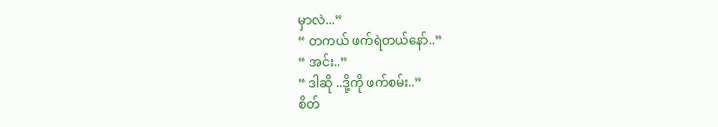မှာလဲ...”
“ တကယ် ဖက်ရဲတယ်နော်..”
“ အင်း..”
“ ဒါဆို ..ဒို့ကို ဖက်စမ်း..”
စိတ်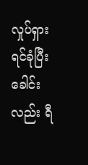လှုပ်ရှား ရင်ခုံပြီး ခေါင်းလည်း ရီ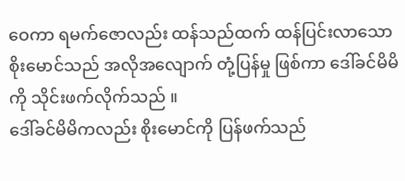ဝေကာ ရမက်ဇောလည်း ထန်သည်ထက် ထန်ပြင်းလာသော စိုးမောင်သည် အလိုအလျောက် တုံ့ပြန်မှု ဖြစ်ကာ ဒေါ်ခင်မိမိကို သိုင်းဖက်လိုက်သည် ။
ဒေါ်ခင်မိမိကလည်း စိုးမောင်ကို ပြန်ဖက်သည်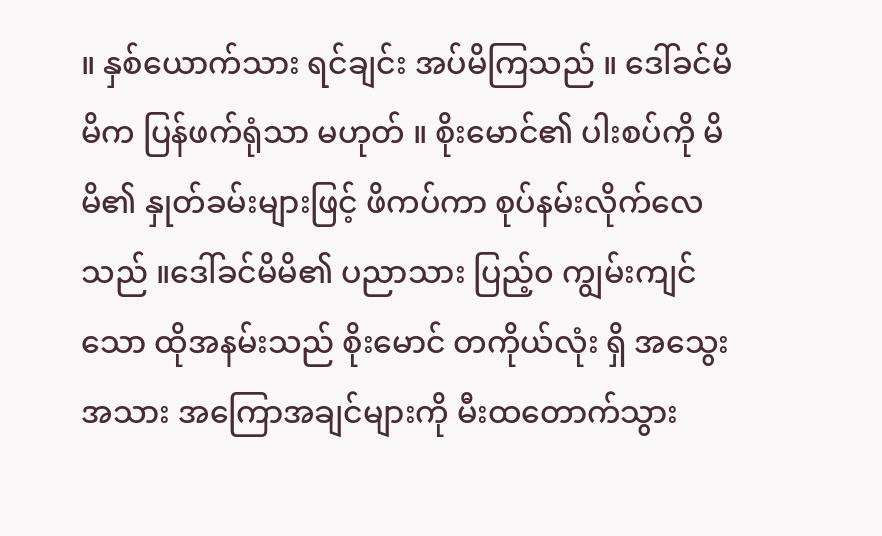။ နှစ်ယောက်သား ရင်ချင်း အပ်မိကြသည် ။ ဒေါ်ခင်မိမိက ပြန်ဖက်ရုံသာ မဟုတ် ။ စိုးမောင်၏ ပါးစပ်ကို မိမိ၏ နှုတ်ခမ်းများဖြင့် ဖိကပ်ကာ စုပ်နမ်းလိုက်လေသည် ။ဒေါ်ခင်မိမိ၏ ပညာသား ပြည့်၀ ကျွမ်းကျင်သော ထိုအနမ်းသည် စိုးမောင် တကိုယ်လုံး ရှိ အသွေးအသား အကြောအချင်များကို မီးထတောက်သွား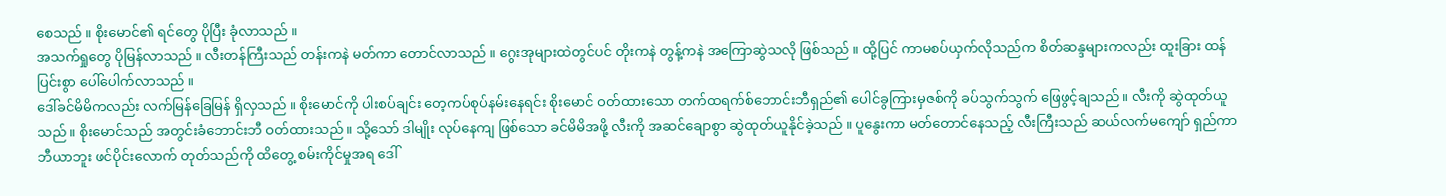စေသည် ။ စိုးမောင်၏ ရင်တွေ ပိုပြီး ခုံလာသည် ။
အသက်ရှုတွေ ပိုမြန်လာသည် ။ လီးတန်ကြီးသည် တန်းကနဲ မတ်ကာ တောင်လာသည် ။ ဂွေးအုများထဲတွင်ပင် တိုးကနဲ တွန့်ကနဲ အကြောဆွဲသလို ဖြစ်သည် ။ ထို့ပြင် ကာမစပ်ယှက်လိုသည်က စိတ်ဆန္ဒများကလည်း ထူးခြား ထန်ပြင်းစွာ ပေါ်ပေါက်လာသည် ။
ဒေါ်ခင်မိမိကလည်း လက်မြန်ခြေမြန် ရှိလှသည် ။ စိုးမောင်ကို ပါးစပ်ချင်း တေ့ကပ်စုပ်နမ်းနေရင်း စိုးမောင် ဝတ်ထားသော တက်ထရက်စ်ဘောင်းဘီရှည်၏ ပေါင်ခွကြားမှဇစ်ကို ခပ်သွက်သွက် ဖြေဖွင့်ချသည် ။ လီးကို ဆွဲထုတ်ယူသည် ။ စိုးမောင်သည် အတွင်းခံဘောင်းဘီ ဝတ်ထားသည် ။ သို့သော် ဒါမျိုး လုပ်နေကျ ဖြစ်သော ခင်မိမိအဖို့ လီးကို အဆင်ချောစွာ ဆွဲထုတ်ယူနိုင်ခဲ့သည် ။ ပူနွေးကာ မတ်တောင်နေသည့် လီးကြီးသည် ဆယ်လက်မကျော် ရှည်ကာ ဘီယာဘူး ဖင်ပိုင်းလောက် တုတ်သည်ကို ထိတွေ့ စမ်းကိုင်မှုအရ ဒေါ်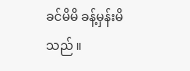ခင်မိမိ ခန့်မှန်းမိသည် ။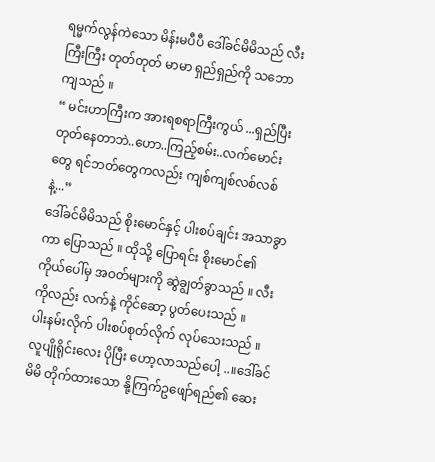ရမ္မက်လွန်ကဲသော မိန်းမပီပီ ဒေါ်ခင်မိမိသည် လီးကြီးကြီး တုတ်တုတ် မာမာ ရှည်ရှည်ကို သဘောကျသည် ။
“ မင်းဟာကြီးက အားရစရာကြီးကွယ် ...ရှည်ပြီး တုတ်နေတာဘဲ..ဟော..ကြည့်စမ်း..လက်မောင်းတွေ ရင်ဘတ်တွေကလည်း ကျစ်ကျစ်လစ်လစ် နဲ့...”
ဒေါ်ခင်မိမိသည် စိုးမောင်နှင့် ပါးစပ်ချင်း အသာခွာကာ ပြောသည် ။ ထိုသို့ ပြောရင်း စိုးမောင်၏ ကိုယ်ပေါ်မှ အဝတ်များကို ဆွဲချွတ်ခွာသည် ။ လီးကိုလည်း လက်နဲ့ ကိုင်ဆော့ ပွတ်ပေးသည် ။
ပါးနမ်းလိုက် ပါးစပ်စုတ်လိုက် လုပ်သေးသည် ။ လူပျိုရိုင်းလေး ပိုပြီး ဟော့လာသည်ပေါ့ ..။ဒေါ်ခင်မိမိ တိုက်ထားသော နို့ကြက်ဥဖျော်ရည်၏ ဆေး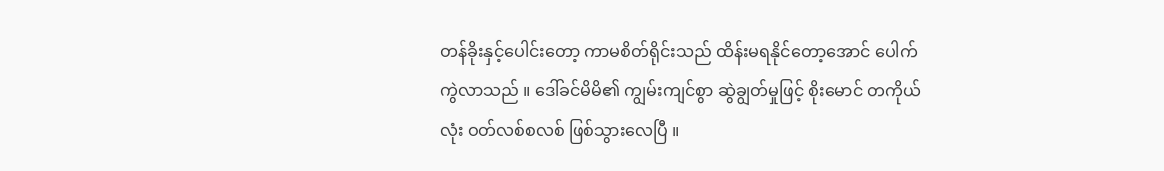တန်ခိုးနှင့်ပေါင်းတော့ ကာမစိတ်ရိုင်းသည် ထိန်းမရနိုင်တော့အောင် ပေါက်ကွဲလာသည် ။ ဒေါ်ခင်မိမိ၏ ကျွမ်းကျင်စွာ ဆွဲချွတ်မှုဖြင့် စိုးမောင် တကိုယ်လုံး ဝတ်လစ်စလစ် ဖြစ်သွားလေပြီ ။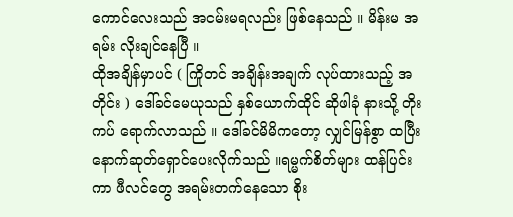ကောင်လေးသည် အငမ်းမရလည်း ဖြစ်နေသည် ။ မိန်းမ အရမ်း လိုးချင်နေပြီ ။
ထိုအချိန်မှာပင် ( ကြိုတင် အချိန်းအချက် လုပ်ထားသည့် အတိုင်း ) ဒေါ်ခင်မေယုသည် နှစ်ယောက်ထိုင် ဆိုဖါခုံ နားသို့ တိုးကပ် ရောက်လာသည် ။ ဒေါ်ခင်မိမိကတော့ လျှင်မြန်စွာ ထပြီး နောက်ဆုတ်ရှောင်ပေးလိုက်သည် ။ရမ္မက်စိတ်များ ထန်ပြင်းကာ ဖီလင်တွေ အရမ်းတက်နေသော စိုး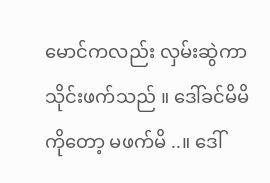မောင်ကလည်း လှမ်းဆွဲကာ သိုင်းဖက်သည် ။ ဒေါ်ခင်မိမိကိုတော့ မဖက်မိ ..။ ဒေါ်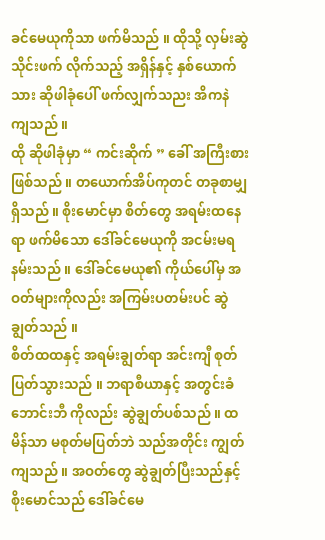ခင်မေယုကိုသာ ဖက်မိသည် ။ ထိုသို့ လှမ်းဆွဲသိုင်းဖက် လိုက်သည့် အရှိန်နှင့် နှစ်ယောက်သား ဆိုဖါခုံပေါ် ဖက်လျှက်သညး အိကနဲ ကျသည် ။
ထို ဆိုဖါခုံမှာ “ ကင်းဆိုက် ” ခေါ် အကြီးစား ဖြစ်သည် ။ တယောက်အိပ်ကုတင် တခုစာမျှ ရှိသည် ။ စိုးမောင်မှာ စိတ်တွေ အရမ်းထနေရာ ဖက်မိသော ဒေါ်ခင်မေယုကို အငမ်းမရ နမ်းသည် ။ ဒေါ်ခင်မေယု၏ ကိုယ်ပေါ်မှ အဝတ်များကိုလည်း အကြမ်းပတမ်းပင် ဆွဲချွတ်သည် ။
စိတ်ထထနှင့် အရမ်းချွတ်ရာ အင်းကျီ စုတ်ပြတ်သွားသည် ။ ဘရာစီယာနှင့် အတွင်းခံဘောင်းဘီ ကိုလည်း ဆွဲချွတ်ပစ်သည် ။ ထမိန်သာ မစုတ်မပြတ်ဘဲ သည်အတိုင်း ကျွတ်ကျသည် ။ အဝတ်တွေ ဆွဲချွတ်ပြီးသည်နှင့် စိုးမောင်သည် ဒေါ်ခင်မေ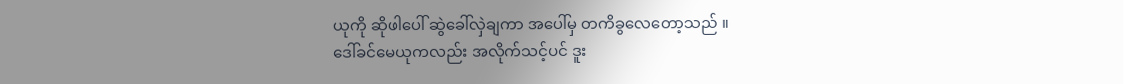ယုကို ဆိုဖါပေါ် ဆွဲခေါ်လှဲချကာ အပေါ်မှ တကိခွလေတော့သည် ။
ဒေါ်ခင်မေယုကလည်း အလိုက်သင့်ပင် ဒူး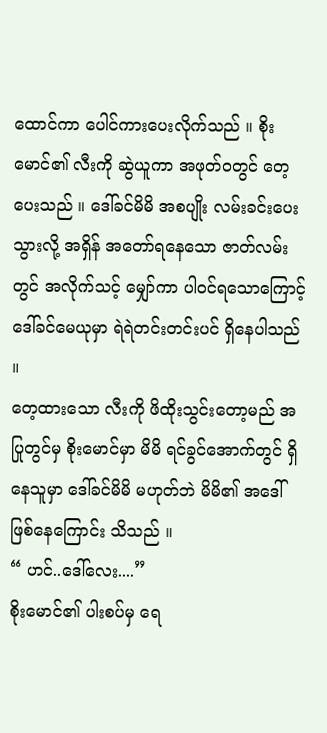ထောင်ကာ ပေါင်ကားပေးလိုက်သည် ။ စိုးမောင်၏ လီးကို ဆွဲယူကာ အဖုတ်ဝတွင် တေ့ပေးသည် ။ ဒေါ်ခင်မိမိ အစပျိုး လမ်းခင်းပေးသွားလို့ အရှိန် အတော်ရနေသော ဇာတ်လမ်းတွင် အလိုက်သင့် မျှော်ကာ ပါဝင်ရသောကြောင့် ဒေါ်ခင်မေယုမှာ ရဲရဲတင်းတင်းပင် ရှိနေပါသည် ။
တေ့ထားသော လီးကို ဖိထိုးသွင်းတော့မည် အပြုတွင်မှ စိုးမောင်မှာ မိမိ ရင်ခွင်အောက်တွင် ရှိနေသူမှာ ဒေါ်ခင်မိမိ မဟုတ်ဘဲ မိမိ၏ အဒေါ် ဖြစ်နေကြောင်း သိသည် ။
“ ဟင်..ဒေါ်လေး....”
စိုးမောင်၏ ပါးစပ်မှ ရေ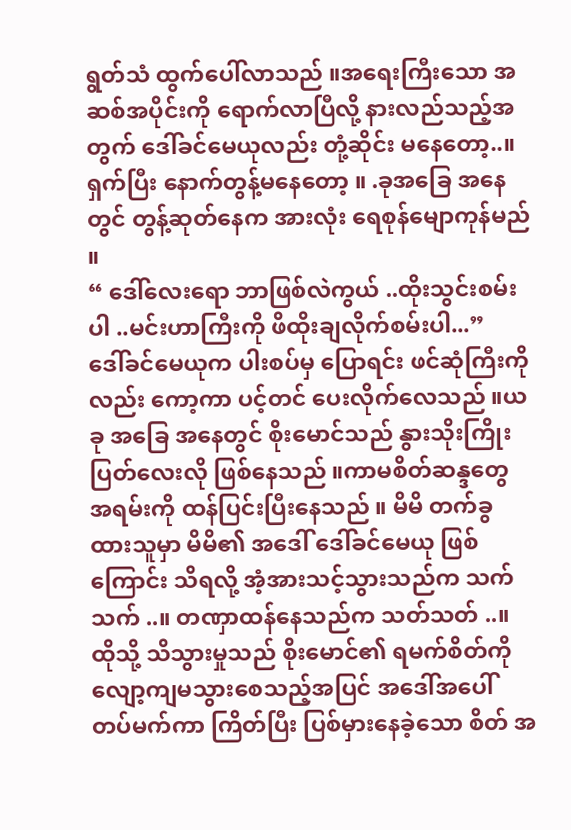ရွတ်သံ ထွက်ပေါ်လာသည် ။အရေးကြီးသော အဆစ်အပိုင်းကို ရောက်လာပြီလို့ နားလည်သည့်အတွက် ဒေါ်ခင်မေယုလည်း တုံ့ဆိုင်း မနေတော့..။ ရှက်ပြီး နောက်တွန့်မနေတော့ ။ .ခုအခြေ အနေတွင် တွန့်ဆုတ်နေက အားလုံး ရေစုန်မျောကုန်မည် ။
“ ဒေါ်လေးရော ဘာဖြစ်လဲကွယ် ..ထိုးသွင်းစမ်းပါ ..မင်းဟာကြီးကို ဖိထိုးချလိုက်စမ်းပါ...”
ဒေါ်ခင်မေယုက ပါးစပ်မှ ပြောရင်း ဖင်ဆုံကြီးကိုလည်း ကော့ကာ ပင့်တင် ပေးလိုက်လေသည် ။ယခု အခြေ အနေတွင် စိုးမောင်သည် နွားသိုးကြိုးပြတ်လေးလို ဖြစ်နေသည် ။ကာမစိတ်ဆန္ဒတွေ အရမ်းကို ထန်ပြင်းပြီးနေသည် ။ မိမိ တက်ခွထားသူမှာ မိမိ၏ အဒေါ် ဒေါ်ခင်မေယု ဖြစ်ကြောင်း သိရလို့ အံ့အားသင့်သွားသည်က သက်သက် ..။ တဏှာထန်နေသည်က သတ်သတ် ..။
ထိုသို့ သိသွားမှုသည် စိုးမောင်၏ ရမက်စိတ်ကို လျော့ကျမသွားစေသည့်အပြင် အဒေါ်အပေါ် တပ်မက်ကာ ကြိတ်ပြီး ပြစ်မှားနေခဲ့သော စိတ် အ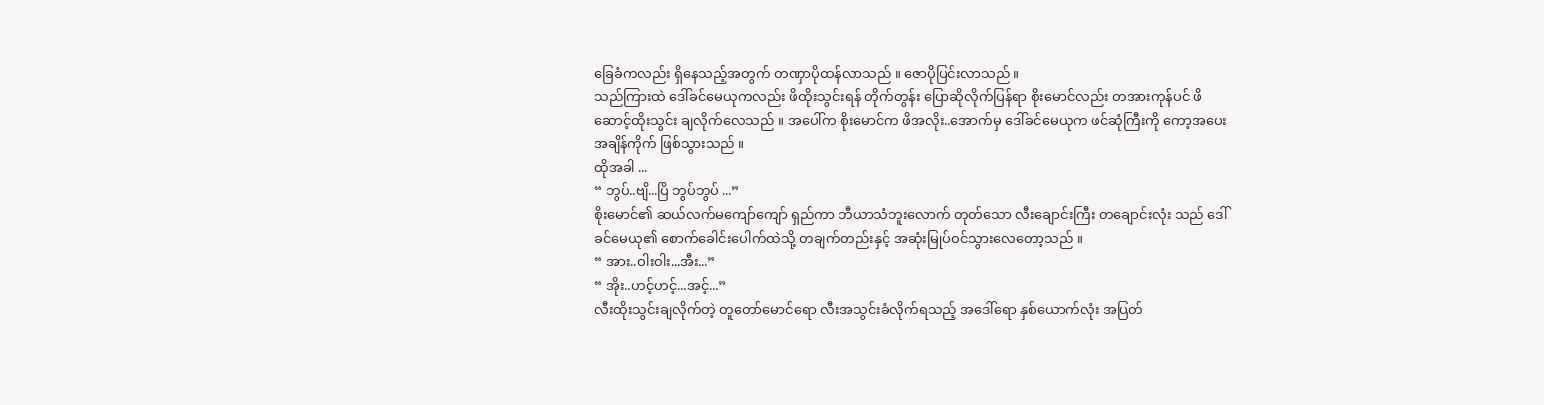ခြေခံကလည်း ရှိနေသည့်အတွက် တဏှာပိုထန်လာသည် ။ ဇောပိုပြင်းလာသည် ။
သည်ကြားထဲ ဒေါ်ခင်မေယုကလည်း ဖိထိုးသွင်းရန် တိုက်တွန်း ပြောဆိုလိုက်ပြန်ရာ စိုးမောင်လည်း တအားကုန်ပင် ဖိဆောင့်ထိုးသွင်း ချလိုက်လေသည် ။ အပေါ်က စိုးမောင်က ဖိအလိုး..အောက်မှ ဒေါ်ခင်မေယုက ဖင်ဆုံကြီးကို ကော့အပေး အချိန်ကိုက် ဖြစ်သွားသည် ။
ထိုအခါ ...
“ ဘွပ်..ဗျိ...ပြိ ဘွပ်ဘွပ် ...”
စိုးမောင်၏ ဆယ်လက်မကျော်ကျော် ရှည်ကာ ဘီယာသံဘူးလောက် တုတ်သော လီးချောင်းကြီး တချောင်းလုံး သည် ဒေါ်ခင်မေယု၏ စောက်ခေါင်းပေါက်ထဲသို့ တချက်တည်းနှင့် အဆုံးမြုပ်ဝင်သွားလေတော့သည် ။
“ အား..ဝါးဝါး...အီး...”
“ အိုး..ဟင့်ဟင့်...အင့်...”
လီးထိုးသွင်းချလိုက်တဲ့ တူတော်မောင်ရော လီးအသွင်းခံလိုက်ရသည့် အဒေါ်ရော နှစ်ယောက်လုံး အပြတ်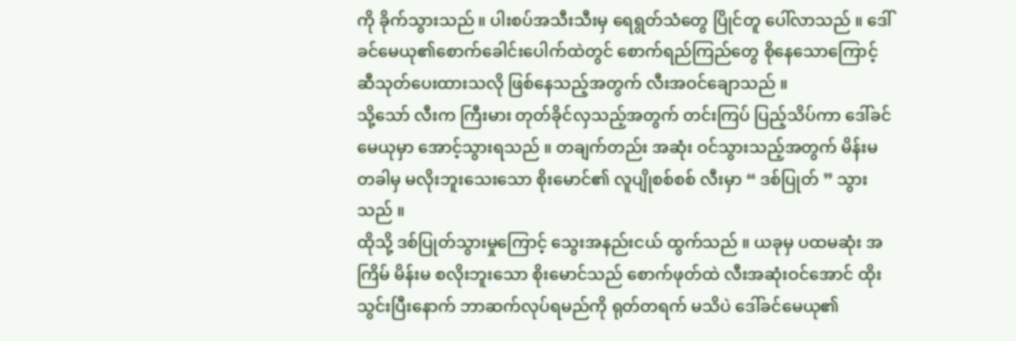ကို ခိုက်သွားသည် ။ ပါးစပ်အသီးသီးမှ ရေရွတ်သံတွေ ပြိုင်တူ ပေါ်လာသည် ။ ဒေါ်ခင်မေယု၏စောက်ခေါင်းပေါက်ထဲတွင် စောက်ရည်ကြည်တွေ စိုနေသောကြောင့် ဆီသုတ်ပေးထားသလို ဖြစ်နေသည့်အတွက် လီးအဝင်ချောသည် ။
သို့သော် လီးက ကြီးမား တုတ်ခိုင်လှသည့်အတွက် တင်းကြပ် ပြည့်သိပ်ကာ ဒေါ်ခင်မေယုမှာ အောင့်သွားရသည် ။ တချက်တည်း အဆုံး ဝင်သွားသည့်အတွက် မိန်းမ တခါမှ မလိုးဘူးသေးသော စိုးမောင်၏ လူပျိုစစ်စစ် လီးမှာ “ ဒစ်ပြုတ် ” သွားသည် ။
ထိုသို့ ဒစ်ပြုတ်သွားမှုကြောင့် သွေးအနည်းငယ် ထွက်သည် ။ ယခုမှ ပထမဆုံး အကြိမ် မိန်းမ စလိုးဘူးသော စိုးမောင်သည် စောက်ဖုတ်ထဲ လီးအဆုံးဝင်အောင် ထိုးသွင်းပြီးနောက် ဘာဆက်လုပ်ရမည်ကို ရုတ်တရက် မသိပဲ ဒေါ်ခင်မေယု၏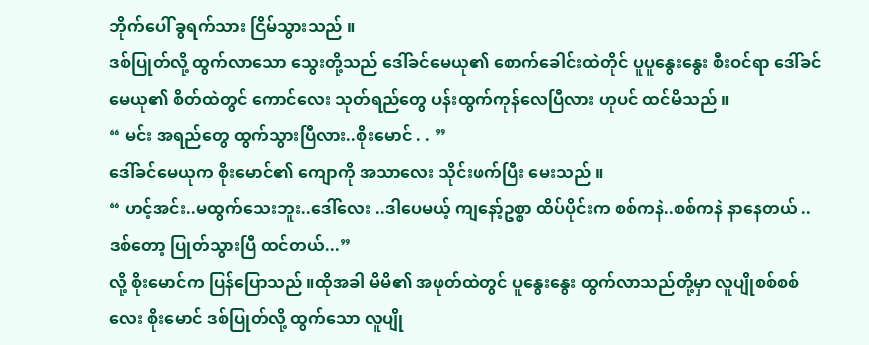ဘိုက်ပေါ် ခွရက်သား ငြိမ်သွားသည် ။
ဒစ်ပြုတ်လို့ ထွက်လာသော သွေးတို့သည် ဒေါ်ခင်မေယု၏ စောက်ခေါင်းထဲတိုင် ပူပူနွေးနွေး စီးဝင်ရာ ဒေါ်ခင်မေယု၏ စိတ်ထဲတွင် ကောင်လေး သုတ်ရည်တွေ ပန်းထွက်ကုန်လေပြီလား ဟုပင် ထင်မိသည် ။
“ မင်း အရည်တွေ ထွက်သွားပြီလား..စိုးမောင် . . ”
ဒေါ်ခင်မေယုက စိုးမောင်၏ ကျောကို အသာလေး သိုင်းဖက်ပြီး မေးသည် ။
“ ဟင့်အင်း..မထွက်သေးဘူး..ဒေါ်လေး ..ဒါပေမယ့် ကျနော့်ဥစ္စာ ထိပ်ပိုင်းက စစ်ကနဲ..စစ်ကနဲ နာနေတယ် ..ဒစ်တော့ ပြုတ်သွားပြီ ထင်တယ်...”
လို့ စိုးမောင်က ပြန်ပြောသည် ။ထိုအခါ မိမိ၏ အဖုတ်ထဲတွင် ပူနွေးနွေး ထွက်လာသည်တို့မှာ လူပျိုစစ်စစ်လေး စိုးမောင် ဒစ်ပြုတ်လို့ ထွက်သော လူပျို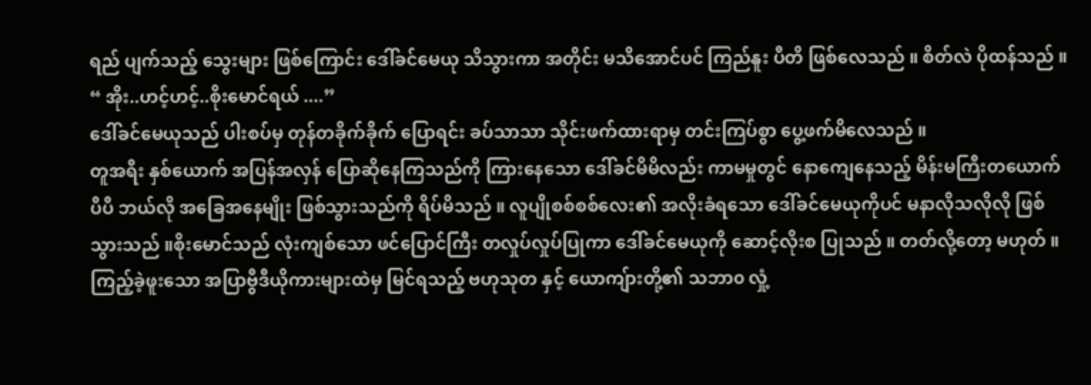ရည် ပျက်သည့် သွေးများ ဖြစ်ကြောင်း ဒေါ်ခင်မေယု သိသွားကာ အတိုင်း မသိအောင်ပင် ကြည်နူး ပီတိ ဖြစ်လေသည် ။ စိတ်လဲ ပိုထန်သည် ။
“ အိုး..ဟင့်ဟင့်..စိုးမောင်ရယ် ....”
ဒေါ်ခင်မေယုသည် ပါးစပ်မှ တုန်တခိုက်ခိုက် ပြောရင်း ခပ်သာသာ သိုင်းဖက်ထားရာမှ တင်းကြပ်စွာ ပွေ့ဖက်မိလေသည် ။
တူအရီး နှစ်ယောက် အပြန်အလှန် ပြောဆိုနေကြသည်ကို ကြားနေသော ဒေါ်ခင်မိမိလည်း ကာမမှုတွင် နောကျေနေသည့် မိန်းမကြီးတယောက် ပီပီ ဘယ်လို အခြေအနေမျိုး ဖြစ်သွားသည်ကို ရိပ်မိသည် ။ လူပျိုစစ်စစ်လေး၏ အလိုးခံရသော ဒေါ်ခင်မေယုကိုပင် မနာလိုသလိုလို ဖြစ်သွားသည် ။စိုးမောင်သည် လုံးကျစ်သော ဖင်ပြောင်ကြီး တလှုပ်လှုပ်ပြုကာ ဒေါ်ခင်မေယုကို ဆောင့်လိုးစ ပြုသည် ။ တတ်လို့တော့ မဟုတ် ။
ကြည့်ခဲ့ဖူးသော အပြာဗွီဒီယိုကားများထဲမှ မြင်ရသည့် ဗဟုသုတ နှင့် ယောကျ်ားတို့၏ သဘာ၀ လှုံ့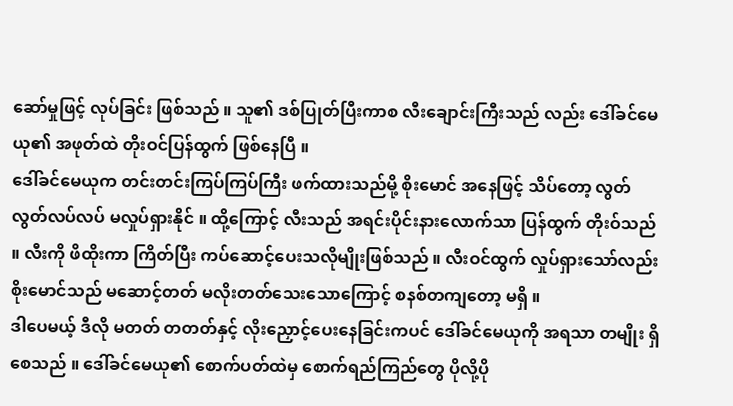ဆော်မှုဖြင့် လုပ်ခြင်း ဖြစ်သည် ။ သူ၏ ဒစ်ပြုတ်ပြီးကာစ လီးချောင်းကြီးသည် လည်း ဒေါ်ခင်မေယု၏ အဖုတ်ထဲ တိုးဝင်ပြန်ထွက် ဖြစ်နေပြီ ။
ဒေါ်ခင်မေယုက တင်းတင်းကြပ်ကြပ်ကြီး ဖက်ထားသည်မို့ စိုးမောင် အနေဖြင့် သိပ်တော့ လွတ်လွတ်လပ်လပ် မလှုပ်ရှားနိုင် ။ ထို့ကြောင့် လီးသည် အရင်းပိုင်းနားလောက်သာ ပြန်ထွက် တိုးဝ်သည် ။ လီးကို ဖိထိုးကာ ကြိတ်ပြီး ကပ်ဆောင့်ပေးသလိုမျိုးဖြစ်သည် ။ လီးဝင်ထွက် လှုပ်ရှားသော်လည်း စိုးမောင်သည် မဆောင့်တတ် မလိုးတတ်သေးသောကြောင့် စနစ်တကျတော့ မရှိ ။
ဒါပေမယ့် ဒီလို မတတ် တတတ်နှင့် လိုးညှောင့်ပေးနေခြင်းကပင် ဒေါ်ခင်မေယုကို အရသာ တမျိုး ရှိစေသည် ။ ဒေါ်ခင်မေယု၏ စောက်ပတ်ထဲမှ စောက်ရည်ကြည်တွေ ပိုလို့ပို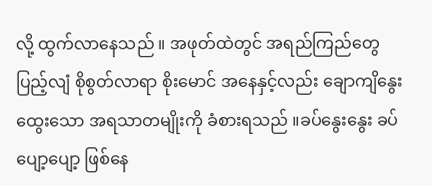လို့ ထွက်လာနေသည် ။ အဖုတ်ထဲတွင် အရည်ကြည်တွေ ပြည့်လျံ စိုစွတ်လာရာ စိုးမောင် အနေနှင့်လည်း ချောကျိနွေးထွေးသော အရသာတမျိုးကို ခံစားရသည် ။ခပ်နွေးနွေး ခပ်ပျော့ပျော့ ဖြစ်နေ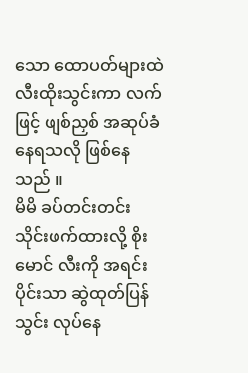သော ထောပတ်များထဲ လီးထိုးသွင်းကာ လက်ဖြင့် ဖျစ်ညှစ် အဆုပ်ခံနေရသလို ဖြစ်နေသည် ။
မိမိ ခပ်တင်းတင်း သိုင်းဖက်ထားလို့ စိုးမောင် လီးကို အရင်းပိုင်းသာ ဆွဲထုတ်ပြန်သွင်း လုပ်နေ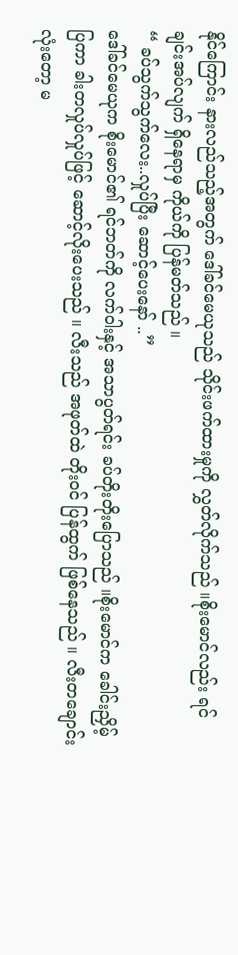နိုင်ကြောင်း နားလည်သည့်အတွက် ဒေါ်ခင်မေယုသည် သိုင်းဖက်ထားမှုကို လွှတ်လိုက်သည် ။စိုးမောင်လည်း ရင်ချင်းအပ်လျက် ရှိနေရာမှ ကိုယ်ကို ပြန်မတ်သည် ။
“ ခပ်သွက်သွက်လေး..လှုပ်ပြီး ဆောင့်ပေးနော် ..”
ဒေါ်ခင်မေယုက စိုးမောင်၏ ရင်ဘတ်ကို လက်ဝါးနှင့် အသာပွတ်ရင်း ခပ်တိုးတိုးပြောသည် ။စိုးမောင်က ခေါင်းညှိမ့်ပြကာ ခါးတလှုပ်လှုပ်ဖြင့် ဆောင့်လိုးပေးသည် ။ လီးသည် အဖုတ်ထဲ တိုးဝင် ပြန်ထွက် ဖြစ်နေသည် ။ လီးတချောင်းလုံးတော့ မ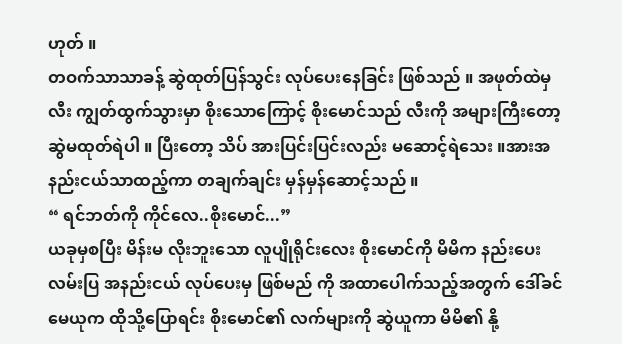ဟုတ် ။
တဝက်သာသာခန့် ဆွဲထုတ်ပြန်သွင်း လုပ်ပေးနေခြင်း ဖြစ်သည် ။ အဖုတ်ထဲမှ လီး ကျွတ်ထွက်သွားမှာ စိုးသောကြောင့် စိုးမောင်သည် လီးကို အများကြီးတော့ ဆွဲမထုတ်ရဲပါ ။ ပြီးတော့ သိပ် အားပြင်းပြင်းလည်း မဆောင့်ရဲသေး ။အားအနည်းငယ်သာထည့်ကာ တချက်ချင်း မှန်မှန်ဆောင့်သည် ။
“ ရင်ဘတ်ကို ကိုင်လေ..စိုးမောင်...”
ယခုမှစပြီး မိန်းမ လိုးဘူးသော လူပျိုရိုင်းလေး စိုးမောင်ကို မိမိက နည်းပေးလမ်းပြ အနည်းငယ် လုပ်ပေးမှ ဖြစ်မည် ကို အထာပေါက်သည့်အတွက် ဒေါ်ခင်မေယုက ထိုသို့ပြောရင်း စိုးမောင်၏ လက်များကို ဆွဲယူကာ မိမိ၏ နို့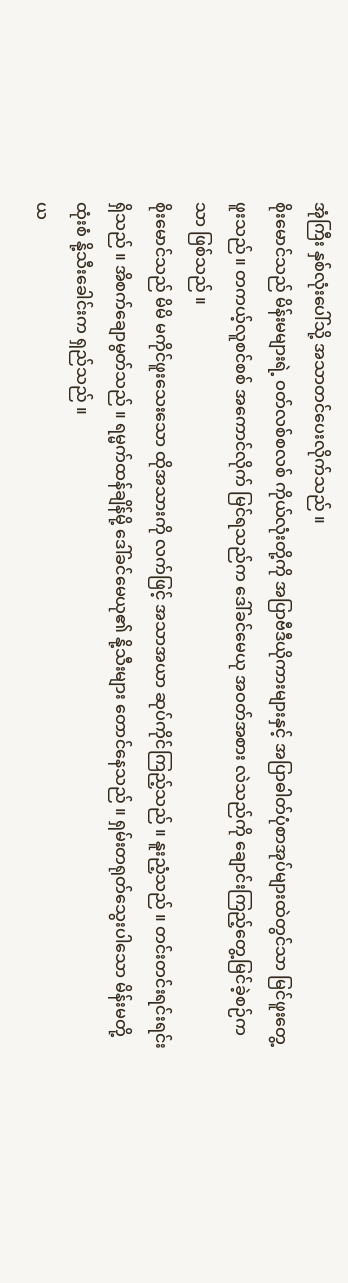အုံကြီး နှစ်လုံးပေါ်သို့ အသာတင်ပေးလိုက်သည် ။
စိုးမောင်သည် မိန်းမများရဲ့ ဝတ်လစ်စလစ် ကိုယ်လုံးတို့ကို အပြာဗီဒီယိုကားများနှင့် အပြာဓါတ်ပုံစာအုပ်များထဲတွင်သာ မြင်ဖူးတွေ့ဖူးသည် ။ တကယ့်လူစင်စစ် အကောင်လိုက် မြင်ရသည်က ဒေါ်ခင်မေယု အဝတ်အစား လဲသည်ကို ချောင်းကြည့်တွေ့မြင်ခဲ့စဉ်က သာ ဖြစ်သည် ။
စိုးမောင်သည် မိမိ မကိုင်ဖူးသေးသော ထိုအသားကို လက်ဖြင့် အသာအယာ ဆုပ်ကိုင်ကြည့်သည် ။ နူးညံ့သည် ။ တင်းတင်းရင်းရင်း ရှိသည် ။ အိစက်ချောမွတ်သည် ။ ရမ္မက်ထန်ချိန်မို့ ဒေါ်ခင်မေယု၏ နို့သီးများ တောင်နေသည် ။ ရှမ်းတရုတ်သွေးပါသော မိန်းမတို့ ထုံးစံ နို့သီးခေါင်းက ရှည်သည် ။
ယ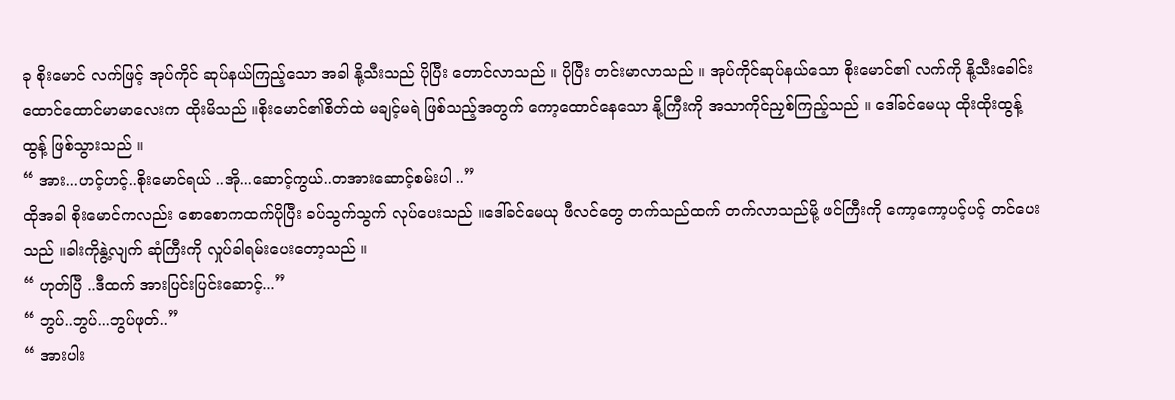ခု စိုးမောင် လက်ဖြင့် အုပ်ကိုင် ဆုပ်နယ်ကြည့်သော အခါ နို့သီးသည် ပိုပြီး တောင်လာသည် ။ ပိုပြီး တင်းမာလာသည် ။ အုပ်ကိုင်ဆုပ်နယ်သော စိုးမောင်၏ လက်ကို နို့သီးခေါင်း ထောင်ထောင်မာမာလေးက ထိုးမိသည် ။စိုးမောင်၏စိတ်ထဲ မချင့်မရဲ ဖြစ်သည့်အတွက် ကော့ထောင်နေသော နို့ကြီးကို အသာကိုင်ညှစ်ကြည့်သည် ။ ဒေါ်ခင်မေယု ထိုးထိုးထွန့်ထွန့် ဖြစ်သွားသည် ။
“ အား...ဟင့်ဟင့်..စိုးမောင်ရယ် ..အို...ဆောင့်ကွယ်..တအားဆောင့်စမ်းပါ ..”
ထိုအခါ စိုးမောင်ကလည်း စောစောကထက်ပိုပြီး ခပ်သွက်သွက် လုပ်ပေးသည် ။ဒေါ်ခင်မေယု ဖီလင်တွေ တက်သည်ထက် တက်လာသည်မို့ ဖင်ကြီးကို ကော့ကော့ပင့်ပင့် တင်ပေးသည် ။ခါးကိုနွဲ့လျက် ဆုံကြီးကို လှုပ်ခါရမ်းပေးတော့သည် ။
“ ဟုတ်ပြီ ..ဒီထက် အားပြင်းပြင်းဆောင့်...”
“ ဘွပ်..ဘွပ်...ဘွပ်ဖုတ်..”
“ အားပါး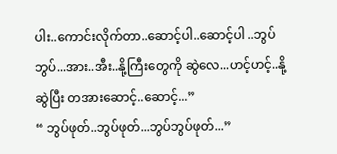ပါး..ကောင်းလိုက်တာ..ဆောင့်ပါ..ဆောင့်ပါ ..ဘွပ်ဘွပ်...အား..အီး..နို့ကြီးတွေကို ဆွဲလေ...ဟင့်ဟင့်..နို့ဆွဲပြီး တအားဆောင့်..ဆောင့်...”
“ ဘွပ်ဖုတ်..ဘွပ်ဖုတ်...ဘွပ်ဘွပ်ဖုတ်...”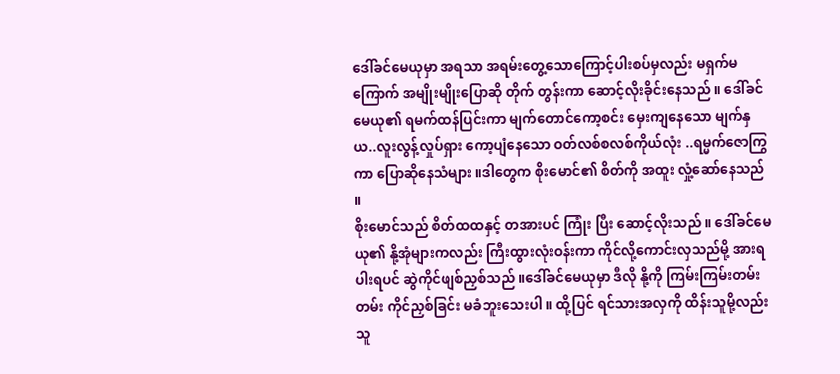ဒေါ်ခင်မေယုမှာ အရသာ အရမ်းတွေ့သောကြောင့်ပါးစပ်မှလည်း မရှက်မကြောက် အမျိုးမျိုးပြောဆို တိုက် တွန်းကာ ဆောင့်လိုးခိုင်းနေသည် ။ ဒေါ်ခင်မေယု၏ ရမက်ထန်ပြင်းကာ မျက်တောင်ကော့စင်း မှေးကျနေသော မျက်နှယ..လူးလွန့်လှုပ်ရှား ကော့ပျံနေသော ဝတ်လစ်စလစ်ကိုယ်လုံး ..ရမ္မက်ဇောကြွကာ ပြောဆိုနေသံများ ။ဒါတွေက စိုးမောင်၏ စိတ်ကို အထူး လှုံ့ဆော်နေသည် ။
စိုးမောင်သည် စိတ်ထထနှင့် တအားပင် ကြုံး ပြီး ဆောင့်လိုးသည် ။ ဒေါ်ခင်မေယု၏ နို့အုံများကလည်း ကြီးထွားလုံးဝန်းကာ ကိုင်လို့ကောင်းလှသည်မို့ အားရပါးရပင် ဆွဲကိုင်ဖျစ်ညှစ်သည် ။ဒေါ်ခင်မေယုမှာ ဒီလို နို့ကို ကြမ်းကြမ်းတမ်းတမ်း ကိုင်ညှစ်ခြင်း မခံဘူးသေးပါ ။ ထို့ပြင် ရင်သားအလှကို ထိန်းသူမို့လည်း သူ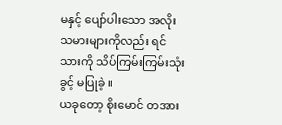မနှင့် ပျော်ပါးသော အလိုးသမားများကိုလည်း ရင်သားကို သိပ်ကြမ်းကြမ်းသုံးခွင့် မပြုခဲ့ ။
ယခုတော့ စိုးမောင် တအား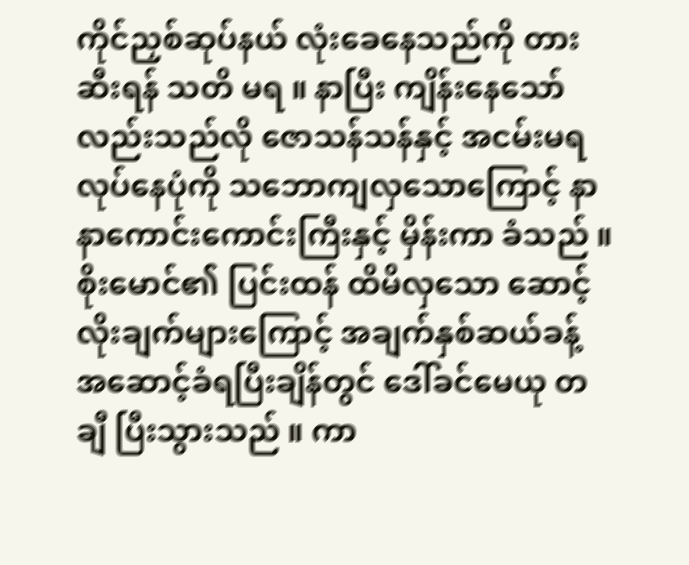ကိုင်ညှစ်ဆုပ်နယ် လုံးခေနေသည်ကို တားဆီးရန် သတိ မရ ။ နာပြီး ကျိန်းနေသော်လည်းသည်လို ဇောသန်သန်နှင့် အငမ်းမရ လုပ်နေပုံကို သဘောကျလှသောကြောင့် နာနာကောင်းကောင်းကြီးနှင့် မှိန်းကာ ခံသည် ။
စိုးမောင်၏ ပြင်းထန် ထိမိလှသော ဆောင့်လိုးချက်များကြောင့် အချက်နှစ်ဆယ်ခန့် အဆောင့်ခံရပြီးချိန်တွင် ဒေါ်ခင်မေယု တချီ ပြီးသွားသည် ။ ကာ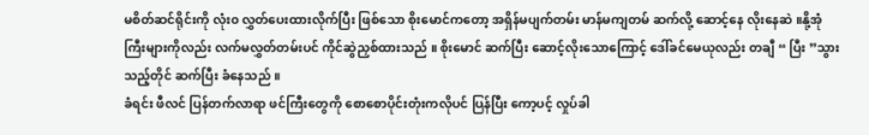မစိတ်ဆင်ရိုင်းကို လုံး၀ လွှတ်ပေးထားလိုက်ပြီး ဖြစ်သော စိုးမောင်ကတော့ အရှိန်မပျက်တမ်း မာန်မကျတမ် ဆက်လို့ ဆောင့်နေ လိုးနေဆဲ ။နို့အုံကြီးများကိုလည်း လက်မလွှတ်တမ်းပင် ကိုင်ဆွဲညှစ်ထားသည် ။ စိုးမောင် ဆက်ပြီး ဆောင့်လိုးသောကြောင့် ဒေါ်ခင်မေယုလည်း တချီ “ ပြီး ”သွားသည့်တိုင် ဆက်ပြီး ခံနေသည် ။
ခံရင်း ဖီလင် ပြန်တက်လာရာ ဖင်ကြီးတွေကို စောစောပိုင်းတုံးကလိုပင် ပြန်ပြီး ကော့ပင့် လှုပ်ခါ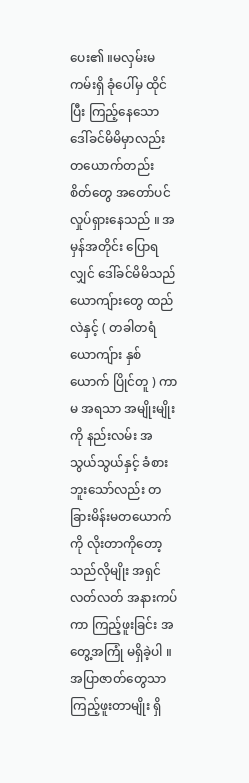ပေး၏ ။မလှမ်းမကမ်းရှိ ခုံပေါ်မှ ထိုင်ပြီး ကြည့်နေသော ဒေါ်ခင်မိမိမှာလည်း တယောက်တည်း စိတ်တွေ အတော်ပင် လှုပ်ရှားနေသည် ။ အမှန်အတိုင်း ပြောရလျှင် ဒေါ်ခင်မိမိသည် ယောကျ်ားတွေ ထည်လဲနှင့် ( တခါတရံ ယောကျ်ား နှစ်ယောက် ပြိုင်တူ ) ကာမ အရသာ အမျိုးမျိုးကို နည်းလမ်း အသွယ်သွယ်နှင့် ခံစားဘူးသော်လည်း တခြားမိန်းမတယောက်ကို လိုးတာကိုတော့ သည်လိုမျိုး အရှင်လတ်လတ် အနားကပ်ကာ ကြည့်ဖူးခြင်း အတွေ့အကြုံ မရှိခဲ့ပါ ။ အပြာဇာတ်တွေသာ ကြည့်ဖူးတာမျိုး ရှိ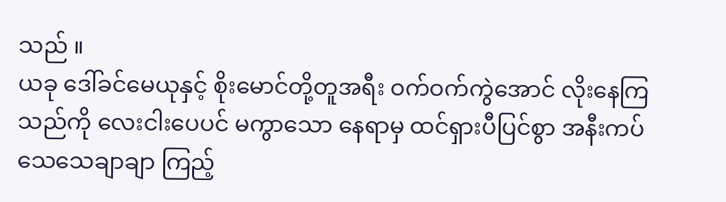သည် ။
ယခု ဒေါ်ခင်မေယုနှင့် စိုးမောင်တို့တူအရီး ဝက်ဝက်ကွဲအောင် လိုးနေကြသည်ကို လေးငါးပေပင် မကွာသော နေရာမှ ထင်ရှားပီပြင်စွာ အနီးကပ် သေသေချာချာ ကြည့်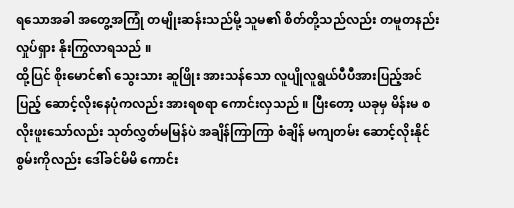ရသောအခါ အတွေ့အကြုံ တမျိုးဆန်းသည်မို့ သူမ၏ စိတ်တို့သည်လည်း တမူတနည်း လှုပ်ရှား နိုးကြွလာရသည် ။
ထို့ပြင် စိုးမောင်၏ သွေးသား ဆူဖြိုး အားသန်သော လူပျိုလူရွယ်ပီပီအားပြည့်အင်ပြည့် ဆောင့်လိုးနေပုံကလည်း အားရစရာ ကောင်းလှသည် ။ ပြီးတော့ ယခုမှ မိန်းမ စလိုးဖူးသော်လည်း သုတ်လွှတ်မမြန်ပဲ အချိန်ကြာကြာ စံချိန် မကျတမ်း ဆောင့်လိုးနိုင်စွမ်းကိုလည်း ဒေါ်ခင်မိမိ ကောင်း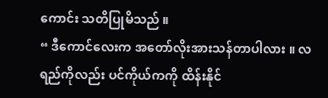ကောင်း သတိပြုမိသည် ။
“ ဒီကောင်လေးက အတော်လိုးအားသန်တာပါလား ။ လရည်ကိုလည်း ပင်ကိုယ်ကကို ထိန်းနိုင်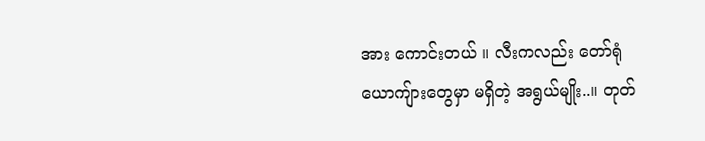အား ကောင်းတယ် ။ လီးကလည်း တော်ရုံ ယောကျ်ားတွေမှာ မရှိတဲ့ အရွယ်မျိုး..။ တုတ်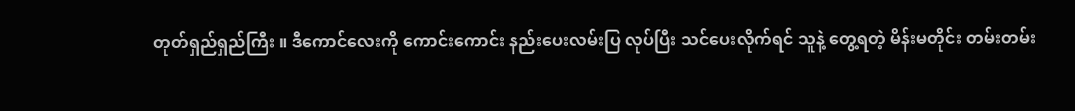တုတ်ရှည်ရှည်ကြီး ။ ဒီကောင်လေးကို ကောင်းကောင်း နည်းပေးလမ်းပြ လုပ်ပြီး သင်ပေးလိုက်ရင် သူနဲ့ တွေ့ရတဲ့ မိန်းမတိုင်း တမ်းတမ်း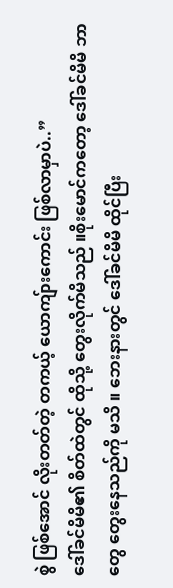စွဲ ဖြစ်အောင် လိုးတတ်တဲ့ တကယ့် ယောကျ်ားကောင်း ဖြစ်လာမှာပဲ..”
ဒေါ်ခင်မိမိ၏ စိတ်ထဲတွင် ထိုသို့ တွေးလိုက်မိသည် ။စိုးမောင်ကတော့ ဒေါ်ခင်မိမိ ဘာတွေ တွေးနေသည်ကို မသိ ။ ဘေးနားတွင် ဒေါ်ခင်မိမိ ထိုင်ပြီး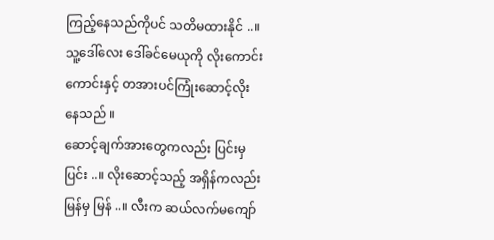ကြည့်နေသည်ကိုပင် သတိမထားနိုင် ..။ သူ့ဒေါ်လေး ဒေါ်ခင်မေယုကို လိုးကောင်းကောင်းနှင့် တအားပင်ကြုံးဆောင့်လိုးနေသည် ။
ဆောင့်ချက်အားတွေကလည်း ပြင်းမှ ပြင်း ..။ လိုးဆောင့်သည့် အရှိန်ကလည်း မြန်မှ မြန် ..။ လီးက ဆယ်လက်မကျော်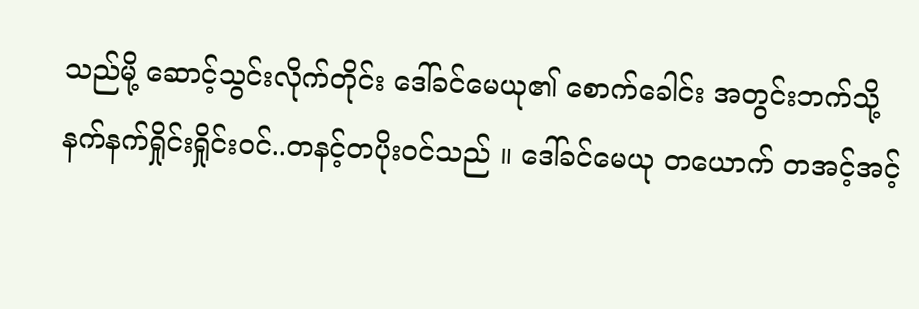သည်မို့ ဆောင့်သွင်းလိုက်တိုင်း ဒေါ်ခင်မေယု၏ စောက်ခေါင်း အတွင်းဘက်သို့ နက်နက်ရှိုင်းရှိုင်းဝင်..တနင့်တပိုးဝင်သည် ။ ဒေါ်ခင်မေယု တယောက် တအင့်အင့်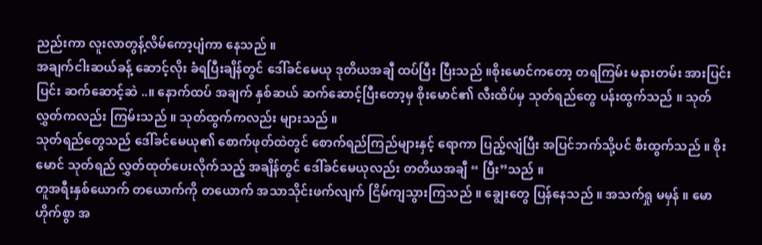ညည်းကာ လူးလာတွန့်လိမ်ကော့ပျံကာ နေသည် ။
အချက်ငါးဆယ်ခန့် ဆောင့်လိုး ခံရပြီးချိန်တွင် ဒေါ်ခင်မေယု ဒုတိယအချီ ထပ်ပြီး ပြီးသည် ။စိုးမောင်ကတော့ တရကြမ်း မနားတမ်း အားပြင်းပြင်း ဆက်ဆောင့်ဆဲ ..။ နောက်ထပ် အချက် နှစ်ဆယ် ဆက်ဆောင့်ပြီးတော့မှ စိုးမောင်၏ လီးထိပ်မှ သုတ်ရည်တွေ ပန်းထွက်သည် ။ သုတ်လွှတ်ကလည်း ကြမ်းသည် ။ သုတ်ထွက်ကလည်း များသည် ။
သုတ်ရည်တွေသည် ဒေါ်ခင်မေယု၏ စောက်ဖုတ်ထဲတွင် စောက်ရည်ကြည်များနှင့် ရောကာ ပြည့်လျံပြီး အပြင်ဘက်သို့ပင် စီးထွက်သည် ။ စိုးမောင် သုတ်ရည် လွှတ်ထုတ်ပေးလိုက်သည့် အချိန်တွင် ဒေါ်ခင်မေယုလည်း တတိယအချီ “ ပြီး”သည် ။
တူအရီးနှစ်ယောက် တယောက်ကို တယောက် အသာသိုင်းဖက်လျက် ငြိမ်ကျသွားကြသည် ။ ချွေးတွေ ပြန်နေသည် ။ အသက်ရှု မမှန် ။ မောဟိုက်စွာ အ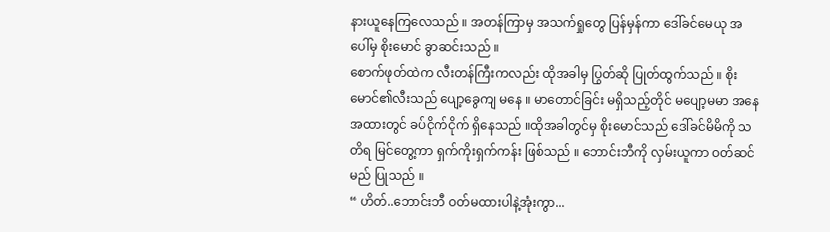နားယူနေကြလေသည် ။ အတန်ကြာမှ အသက်ရှုတွေ ပြန်မှန်ကာ ဒေါ်ခင်မေယု အပေါ်မှ စိုးမောင် ခွာဆင်းသည် ။
စောက်ဖုတ်ထဲက လီးတန်ကြီးကလည်း ထိုအခါမှ ပြွတ်ဆို ပြုတ်ထွက်သည် ။ စိုးမောင်၏လီးသည် ပျော့ခွေကျ မနေ ။ မာတောင်ခြင်း မရှိသည့်တိုင် မပျော့မမာ အနေအထားတွင် ခပ်ငိုက်ငိုက် ရှိနေသည် ။ထိုအခါတွင်မှ စိုးမောင်သည် ဒေါ်ခင်မိမိကို သတိရ မြင်တွေ့ကာ ရှက်ကိုးရှက်ကန်း ဖြစ်သည် ။ ဘောင်းဘီကို လှမ်းယူကာ ဝတ်ဆင်မည် ပြုသည် ။
“ ဟိတ်..ဘောင်းဘီ ဝတ်မထားပါနဲ့အုံးကွာ...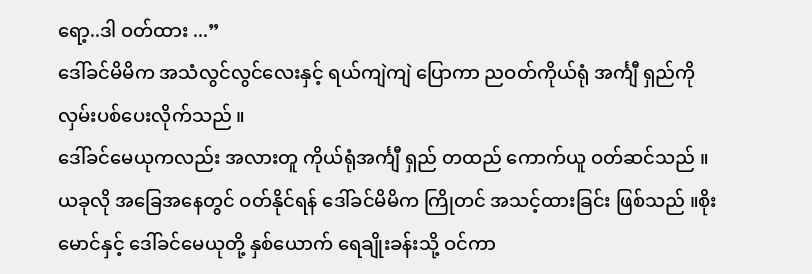ရော့..ဒါ ဝတ်ထား ...”
ဒေါ်ခင်မိမိက အသံလွင်လွင်လေးနှင့် ရယ်ကျဲကျဲ ပြောကာ ညဝတ်ကိုယ်ရုံ အင်္ကျီ ရှည်ကို လှမ်းပစ်ပေးလိုက်သည် ။
ဒေါ်ခင်မေယုကလည်း အလားတူ ကိုယ်ရုံအင်္ကျီ ရှည် တထည် ကောက်ယူ ဝတ်ဆင်သည် ။ ယခုလို အခြေအနေတွင် ဝတ်နိုင်ရန် ဒေါ်ခင်မိမိက ကြိုတင် အသင့်ထားခြင်း ဖြစ်သည် ။စိုးမောင်နှင့် ဒေါ်ခင်မေယုတို့ နှစ်ယောက် ရေချိုးခန်းသို့ ဝင်ကာ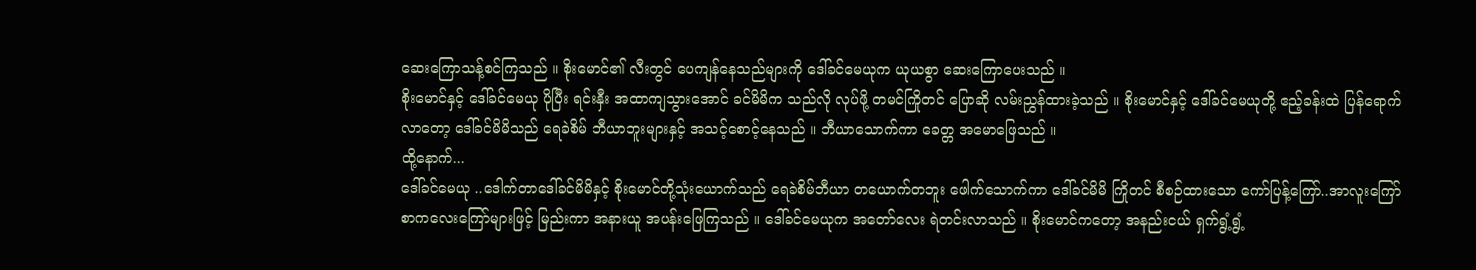ဆေးကြောသန့်စင်ကြသည် ။ စိုးမောင်၏ လီးတွင် ပေကျန်နေသည်များကို ဒေါ်ခင်မေယုက ယုယစွာ ဆေးကြောပေးသည် ။
စိုးမောင်နှင့် ဒေါ်ခင်မေယု ပိုပြီး ရင်းနှီး အထာကျသွားအောင် ခင်မိမိက သည်လို လုပ်ဖို့ တမင်ကြိုတင် ပြောဆို လမ်းညွှန်ထားခဲ့သည် ။ စိုးမောင်နှင့် ဒေါ်ခင်မေယုတို့ ဧည့်ခန်းထဲ ပြန်ရောက်လာတော့ ဒေါ်ခင်မိမိသည် ရေခဲစိမ် ဘီယာဘူးများနှင့် အသင့်စောင့်နေသည် ။ ဘီယာသောက်ကာ ခေတ္တ အမောဖြေသည် ။
ထို့နောက်...
ဒေါ်ခင်မေယု ..ဒေါက်တာဒေါ်ခင်မိမိနှင့် စိုးမောင်တို့သုံးယောက်သည် ရေခဲစိမ်ဘီယာ တယောက်တဘူး ဖေါက်သောက်ကာ ဒေါ်ခင်မိမိ ကြိုတင် စီစဉ်ထားသော ကော်ပြန့်ကြော်..အာလူးကြော် စာကလေးကြော်များဖြင့် မြည်းကာ အနားယူ အပန်းဖြေကြသည် ။ ဒေါ်ခင်မေယုက အတော်လေး ရဲတင်းလာသည် ။ စိုးမောင်ကတော့ အနည်းငယ် ရှက်ရွံ့ရွံ့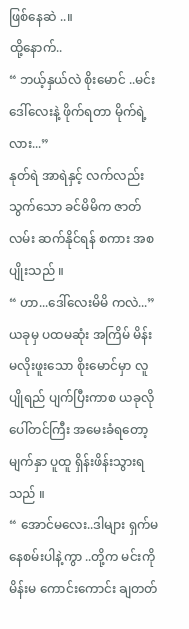ဖြစ်နေဆဲ ..။
ထို့နောက်..
“ ဘယ့်နှယ်လဲ စိုးမောင် ..မင်း ဒေါ်လေးနဲ့ ဖိုက်ရတာ မိုက်ရဲ့လား...”
နုတ်ရဲ အာရဲနှင့် လက်လည်း သွက်သော ခင်မိမိက ဇာတ်လမ်း ဆက်နိုင်ရန် စကား အစပျိုးသည် ။
“ ဟာ...ဒေါ်လေးမိမိ ကလဲ...”
ယခုမှ ပထမဆုံး အကြိမ် မိန်းမလိုးဖူးသော စိုးမောင်မှာ လူပျိုရည် ပျက်ပြီးကာစ ယခုလို ပေါ်တင်ကြီး အမေးခံရတော့ မျက်နှာ ပူထူ ရှိန်းဖိန်းသွားရသည် ။
“ အောင်မလေး..ဒါများ ရှက်မနေစမ်းပါနဲ့ကွာ ..တို့က မင်းကို မိန်းမ ကောင်းကောင်း ချတတ်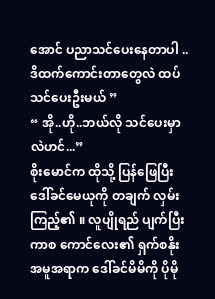အောင် ပညာသင်ပေးနေတာပါ ..ဒိထက်ကောင်းတာတွေလဲ ထပ်သင်ပေးဦးမယ် ”
“ အို..ဟို..ဘယ်လို သင်ပေးမှာလဲဟင်...”
စိုးမောင်က ထိုသို့ ပြန်ဖြေပြီး ဒေါ်ခင်မေယုကို တချက် လှမ်းကြည့်၏ ။ လူပျိုရည် ပျက်ပြီးကာစ ကောင်လေး၏ ရှက်စနိုး အမူအရာက ဒေါ်ခင်မိမိကို ပိုမို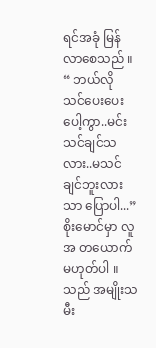ရင်အခုံ မြန်လာစေသည် ။
“ ဘယ်လို သင်ပေးပေးပေါ့ကွာ..မင်း သင်ချင်သလား..မသင်ချင်ဘူးလားသာ ပြောပါ...”
စိုးမောင်မှာ လူအ တယောက် မဟုတ်ပါ ။ သည် အမျိုးသမီး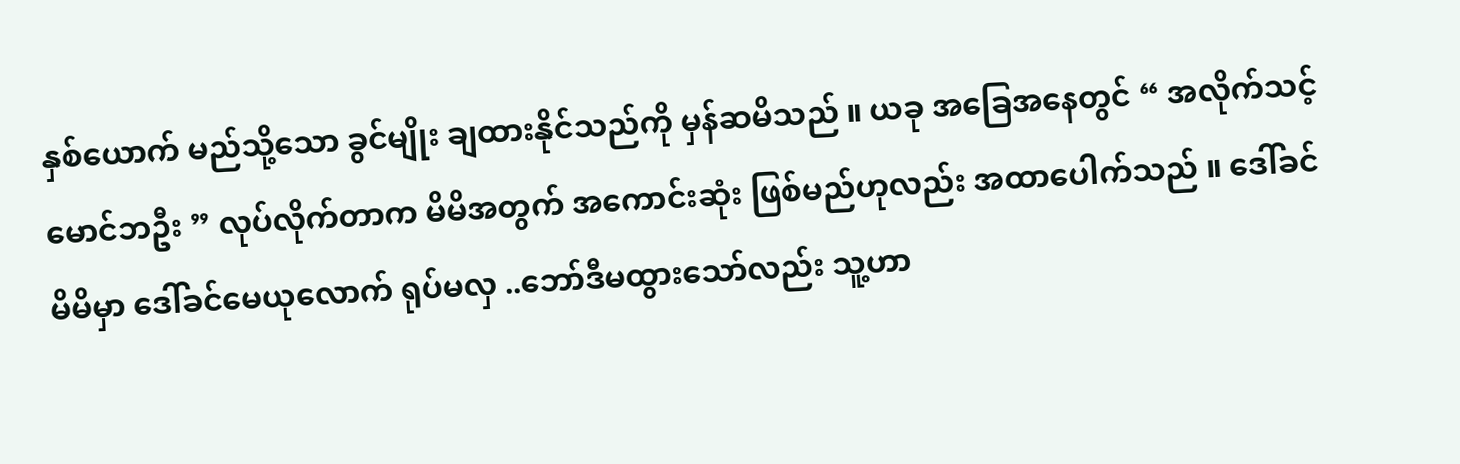နှစ်ယောက် မည်သို့သော ခွင်မျိုး ချထားနိုင်သည်ကို မှန်ဆမိသည် ။ ယခု အခြေအနေတွင် “ အလိုက်သင့် မောင်ဘဦး ” လုပ်လိုက်တာက မိမိအတွက် အကောင်းဆုံး ဖြစ်မည်ဟုလည်း အထာပေါက်သည် ။ ဒေါ်ခင်မိမိမှာ ဒေါ်ခင်မေယုလောက် ရုပ်မလှ ..ဘော်ဒီမထွားသော်လည်း သူ့ဟာ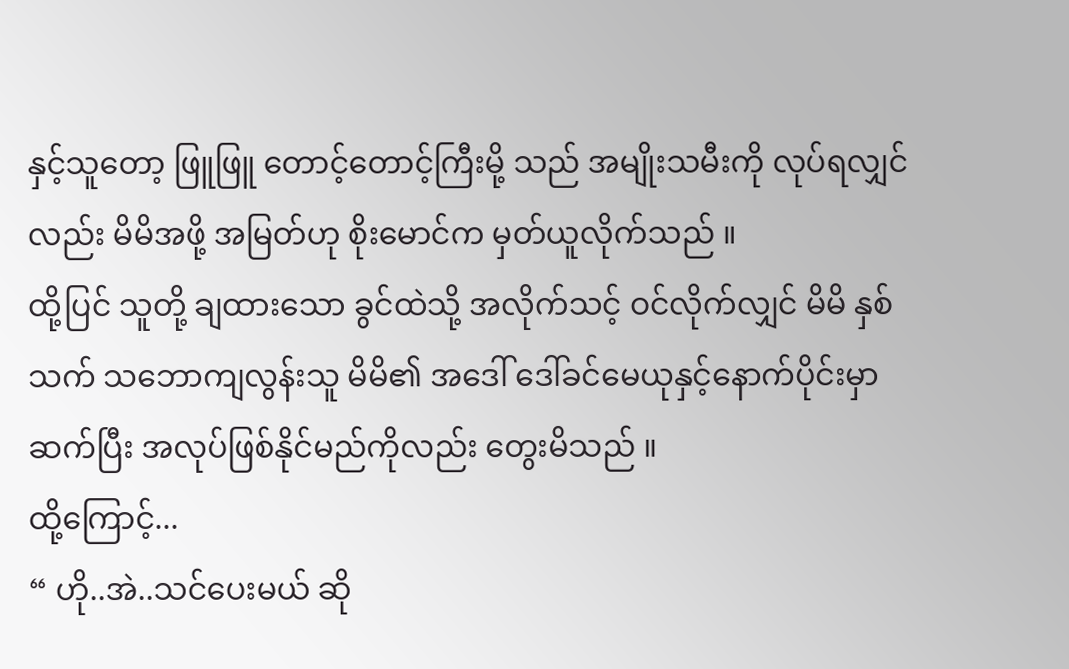နှင့်သူတော့ ဖြူဖြူ တောင့်တောင့်ကြီးမို့ သည် အမျိုးသမီးကို လုပ်ရလျှင်လည်း မိမိအဖို့ အမြတ်ဟု စိုးမောင်က မှတ်ယူလိုက်သည် ။
ထို့ပြင် သူတို့ ချထားသော ခွင်ထဲသို့ အလိုက်သင့် ဝင်လိုက်လျှင် မိမိ နှစ်သက် သဘောကျလွန်းသူ မိမိ၏ အဒေါ် ဒေါ်ခင်မေယုနှင့်နောက်ပိုင်းမှာ ဆက်ပြီး အလုပ်ဖြစ်နိုင်မည်ကိုလည်း တွေးမိသည် ။
ထို့ကြောင့်...
“ ဟို..အဲ..သင်ပေးမယ် ဆို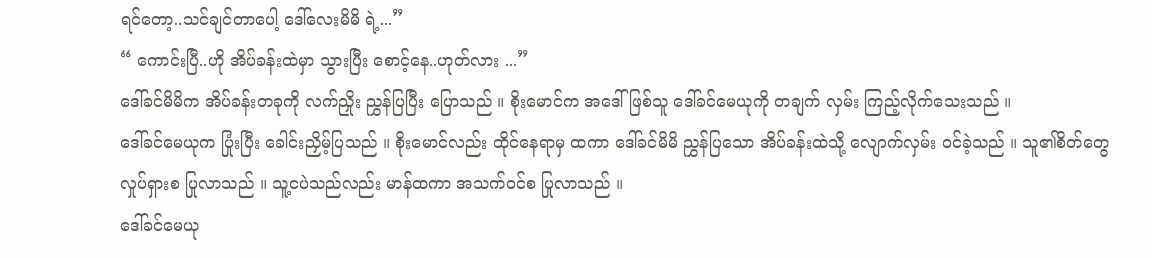ရင်တော့..သင်ချင်တာပေါ့ ဒေါ်လေးမိမိ ရဲ့...”
“ ကောင်းပြီ..ဟို အိပ်ခန်းထဲမှာ သွားပြီး စောင့်နေ..ဟုတ်လား ...”
ဒေါ်ခင်မိမိက အိပ်ခန်းတခုကို လက်ညှိုး ညွှန်ပြပြီး ပြောသည် ။ စိုးမောင်က အဒေါ်ဖြစ်သူ ဒေါ်ခင်မေယုကို တချက် လှမ်း ကြည့်လိုက်သေးသည် ။
ဒေါ်ခင်မေယုက ပြုံးပြီး ခေါင်းညှိမ့်ပြသည် ။ စိုးမောင်လည်း ထိုင်နေရာမှ ထကာ ဒေါ်ခင်မိမိ ညွှန်ပြသော အိပ်ခန်းထဲသို့ လျောက်လှမ်း ဝင်ခဲ့သည် ။ သူ၏စိတ်တွေ လှုပ်ရှားစ ပြုလာသည် ။ သူ့ငပဲသည်လည်း မာန်ထကာ အသက်ဝင်စ ပြုလာသည် ။
ဒေါ်ခင်မေယု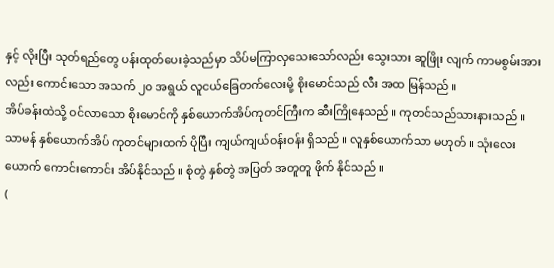နှင့် လိုးပြီး သုတ်ရည်တွေ ပန်းထုတ်ပေးခဲ့သည်မှာ သိပ်မကြာလှသေးသော်လည်း သွေးသား ဆူဖြိုး လျက် ကာမစွမ်းအားလည်း ကောင်းသော အသက် ၂၀ အရွယ် လူငယ်ခြေတက်လေးမို့ စိုးမောင်သည် လီး အထ မြန်သည် ။
အိပ်ခန်းထဲသို့ ဝင်လာသော စိုးမောင်ကို နှစ်ယောက်အိပ်ကုတင်ကြီးက ဆီးကြိုနေသည် ။ ကုတင်သည်သားနားသည် ။ သာမန် နှစ်ယောက်အိပ် ကုတင်များထက် ပိုပြီး ကျယ်ကျယ်ဝန်းဝန်း ရှိသည် ။ လူနှစ်ယောက်သာ မဟုတ် ။ သုံးလေးယောက် ကောင်းကောင်း အိပ်နိုင်သည် ။ စုံတွဲ နှစ်တွဲ အပြတ် အတူတူ ဖိုက် နိုင်သည် ။
(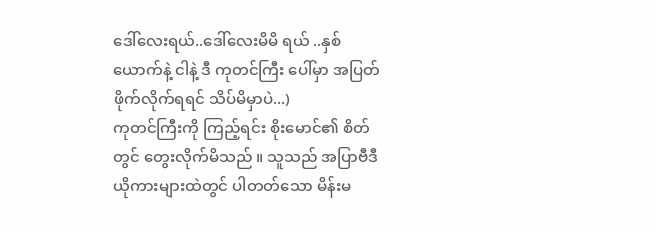ဒေါ်လေးရယ်..ဒေါ်လေးမိမိ ရယ် ..နှစ်ယောက်နဲ့ ငါနဲ့ ဒီ ကုတင်ကြီး ပေါ်မှာ အပြတ်ဖိုက်လိုက်ရရင် သိပ်မိမှာပဲ...)
ကုတင်ကြီးကို ကြည့်ရင်း စိုးမောင်၏ စိတ်တွင် တွေးလိုက်မိသည် ။ သူသည် အပြာဗီဒီယိုကားများထဲတွင် ပါတတ်သော မိန်းမ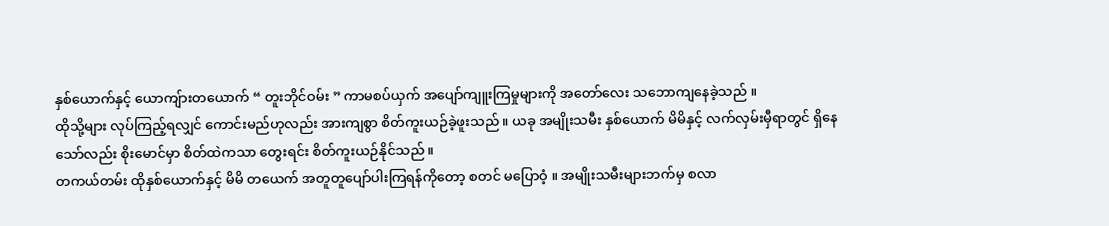နှစ်ယောက်နှင့် ယောကျ်ားတယောက် “ တူးဘိုင်ဝမ်း ” ကာမစပ်ယှက် အပျော်ကျူးကြမှုများကို အတော်လေး သဘောကျနေခဲ့သည် ။
ထိုသို့များ လုပ်ကြည့်ရလျှင် ကောင်းမည်ဟုလည်း အားကျစွာ စိတ်ကူးယဉ်ခဲ့ဖူးသည် ။ ယခု အမျိုးသမီး နှစ်ယောက် မိမိနှင့် လက်လှမ်းမှီရာတွင် ရှိနေသော်လည်း စိုးမောင်မှာ စိတ်ထဲကသာ တွေးရင်း စိတ်ကူးယဉ်နိုင်သည် ။
တကယ်တမ်း ထိုနှစ်ယောက်နှင့် မိမိ တယေက် အတူတူပျော်ပါးကြရန်ကိုတော့ စတင် မပြောဝံ့ ။ အမျိုးသမီးများဘက်မှ စလာ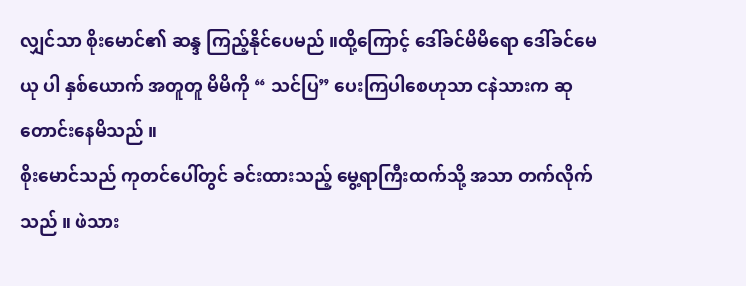လျှင်သာ စိုးမောင်၏ ဆန္ဒ ကြည့်နိုင်ပေမည် ။ထို့ကြောင့် ဒေါ်ခင်မိမိရော ဒေါ်ခင်မေယု ပါ နှစ်ယောက် အတူတူ မိမိကို “ သင်ပြ” ပေးကြပါစေဟုသာ ငနဲသားက ဆုတောင်းနေမိသည် ။
စိုးမောင်သည် ကုတင်ပေါ်တွင် ခင်းထားသည့် မွေ့ရာကြီးထက်သို့ အသာ တက်လိုက်သည် ။ ဖဲသား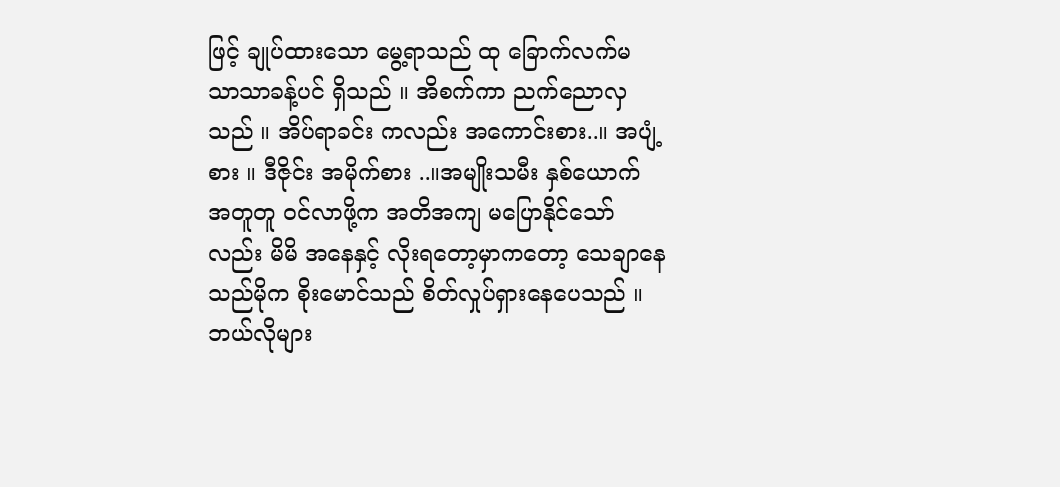ဖြင့် ချုပ်ထားသော မွေ့ရာသည် ထု ခြောက်လက်မ သာသာခန့်ပင် ရှိသည် ။ အိစက်ကာ ညက်ညောလှသည် ။ အိပ်ရာခင်း ကလည်း အကောင်းစား..။ အပျံ့စား ။ ဒီဇိုင်း အမိုက်စား ..။အမျိုးသမီး နှစ်ယောက် အတူတူ ဝင်လာဖို့က အတိအကျ မပြောနိုင်သော်လည်း မိမိ အနေနှင့် လိုးရတော့မှာကတော့ သေချာနေသည်မိုက စိုးမောင်သည် စိတ်လှုပ်ရှားနေပေသည် ။
ဘယ်လိုများ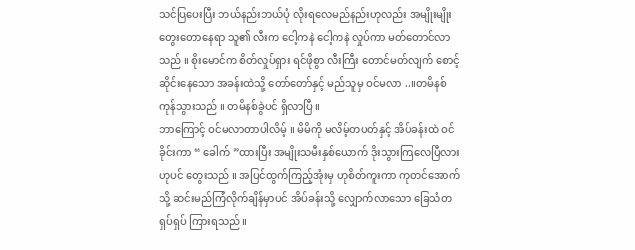သင်ပြပေးပြီး ဘယ်နည်းဘယ်ပုံ လိုးရလေမည်နည်းဟုလည်း အမျိုးမျိုး တွေးတောနေရာ သူ၏ လီးက ငေါ့ကနဲ ငေါ့ကနဲ လှုပ်ကာ မတ်တောင်လာသည် ။ စိုးမောင်က စိတ်လှုပ်ရှား ရင်ဖိုစွာ လီးကြီး တောင်မတ်လျက် စောင့်ဆိုင်းနေသော အခန်းထဲသို့ တော်တော်နှင့် မည်သူမှ ဝင်မလာ ..။တမိနစ် ကုန်သွားသည် ။ တမိနစ်ခွဲပင် ရှိလာပြီ ။
ဘာကြောင့် ဝင်မလာတာပါလိမ့် ။ မိမိကို မလိမ့်တပတ်နှင့် အိပ်ခန်းထဲ ဝင်ခိုင်းကာ “ ခေါက် ”ထားပြီး အမျိုးသမီးနှစ်ယောက် ဒိုးသွားကြလေပြီလားဟုပင် တွေးသည် ။ အပြင်ထွက်ကြည့်အုံးမှ ဟုစိတ်ကူးကာ ကုတင်အောက်သို့ ဆင်းမည်ကြံလိုက်ချိန်မှာပင် အိပ်ခန်းသို့ လျှောက်လာသော ခြေသံတရှပ်ရှပ် ကြားရသည် ။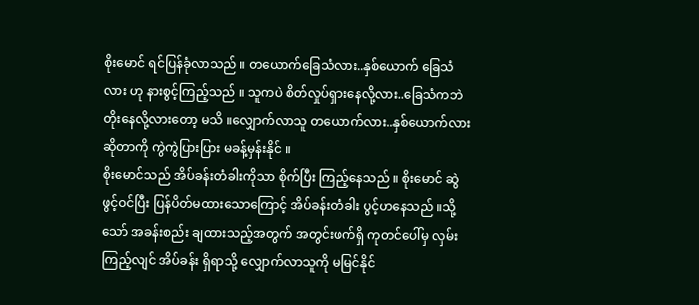စိုးမောင် ရင်ပြန်ခုံလာသည် ။ တယောက်ခြေသံလား..နှစ်ယောက် ခြေသံလား ဟု နားစွင့်ကြည့်သည် ။ သူကပဲ စိတ်လှုပ်ရှားနေလို့လား..ခြေသံကဘဲ တိုးနေလို့လားတော့ မသိ ။လျှောက်လာသူ တယောက်လား..နှစ်ယောက်လား ဆိုတာကို ကွဲကွဲပြားပြား မခန့်မှန်းနိုင် ။
စိုးမောင်သည် အိပ်ခန်းတံခါးကိုသာ စိုက်ပြီး ကြည့်နေသည် ။ စိုးမောင် ဆွဲဖွင့်ဝင်ပြီး ပြန်ပိတ်မထားသောကြောင့် အိပ်ခန်းတံခါး ပွင့်ဟနေသည် ။သို့သော် အခန်းစည်း ချထားသည့်အတွက် အတွင်းဖက်ရှိ ကုတင်ပေါ်မှ လှမ်းကြည့်လျင် အိပ်ခန်း ရှိရာသို့ လျှောက်လာသူကို မမြင်နိုင်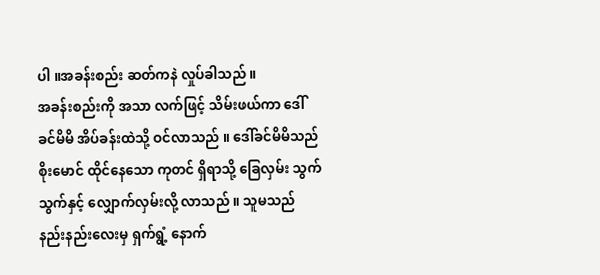ပါ ။အခန်းစည်း ဆတ်ကနဲ လှုပ်ခါသည် ။
အခန်းစည်းကို အသာ လက်ဖြင့် သိမ်းဖယ်ကာ ဒေါ်ခင်မိမိ အိပ်ခန်းထဲသို့ ဝင်လာသည် ။ ဒေါ်ခင်မိမိသည် စိုးမောင် ထိုင်နေသော ကုတင် ရှိရာသို့ ခြေလှမ်း သွက်သွက်နှင့် လျှောက်လှမ်းလို့ လာသည် ။ သူမသည် နည်းနည်းလေးမှ ရှက်ရွံ့ နောက်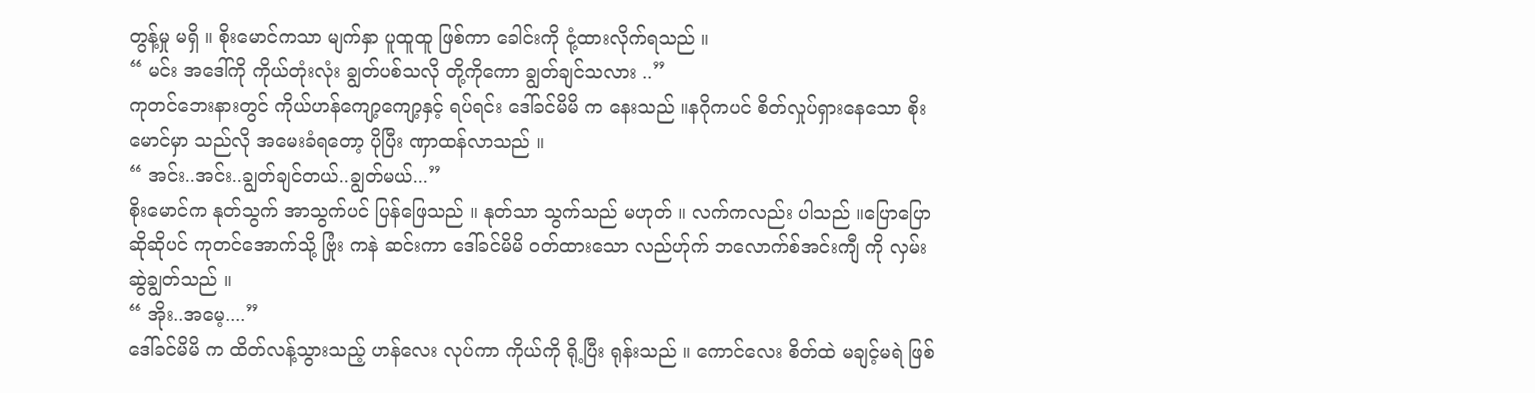တွန့်မှု မရှိ ။ စိုးမောင်ကသာ မျက်နှာ ပူထူထူ ဖြစ်ကာ ခေါင်းကို ငုံ့ထားလိုက်ရသည် ။
“ မင်း အဒေါ်ကို ကိုယ်တုံးလုံး ချွတ်ပစ်သလို တို့ကိုကော ချွတ်ချင်သလား ..”
ကုတင်ဘေးနားတွင် ကိုယ်ဟန်ကျော့ကျော့နှင့် ရပ်ရင်း ဒေါ်ခင်မိမိ က နေးသည် ။နဂိုကပင် စိတ်လှုပ်ရှားနေသော စိုးမောင်မှာ သည်လို အမေးခံရတော့ ပိုပြီး ဏှာထန်လာသည် ။
“ အင်း..အင်း..ချွတ်ချင်တယ်..ချွတ်မယ်...”
စိုးမောင်က နုတ်သွက် အာသွက်ပင် ပြန်ဖြေသည် ။ နုတ်သာ သွက်သည် မဟုတ် ။ လက်ကလည်း ပါသည် ။ပြောပြောဆိုဆိုပင် ကုတင်အောက်သို့ ဗြုံး ကနဲ ဆင်းကာ ဒေါ်ခင်မိမိ ဝတ်ထားသော လည်ဟ်ုက် ဘလောက်စ်အင်းကျီ ကို လှမ်း ဆွဲချွတ်သည် ။
“ အိုး..အမေ့....”
ဒေါ်ခင်မိမိ က ထိတ်လန့်သွားသည့် ဟန်လေး လုပ်ကာ ကိုယ်ကို ရို့ပြီး ရုန်းသည် ။ ကောင်လေး စိတ်ထဲ မချင့်မရဲ ဖြစ်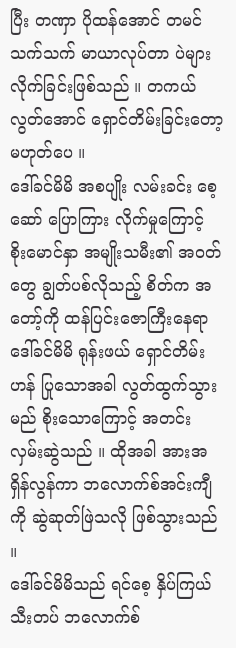ပြီး တဏှာ ပိုထန်အောင် တမင်သက်သက် မာယာလုပ်တာ ပဲများလိုက်ခြင်းဖြစ်သည် ။ တကယ်လွတ်အောင် ရှောင်တိမ်းခြင်းတော့ မဟုတ်ပေ ။
ဒေါ်ခင်မိမိ အစပျိုး လမ်းခင်း စေ့ဆော် ပြောကြား လိုက်မှုကြောင့် စိုးမောင်နှာ အမျိုးသမီး၏ အဝတ်တွေ ချွတ်ပစ်လိုသည့် စိတ်က အတော့်ကို ထန်ပြင်းဇောကြီးနေရာ ဒေါ်ခင်မိမိ ရုန်းဖယ် ရှောင်တိမ်းဟန် ပြုသောအခါ လွတ်ထွက်သွားမည် စိုးသောကြောင့် အတင်း လှမ်းဆွဲသည် ။ ထိုအခါ အားအရှိန်လွန်ကာ ဘလောက်စ်အင်းကျီကို ဆွဲဆုတ်ဖြဲသလို ဖြစ်သွားသည် ။
ဒေါ်ခင်မိမိသည် ရင်စေ့ နှိပ်ကြယ်သီးတပ် ဘလောက်စ်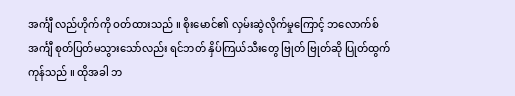အင်္ကျီ လည်ဟိုက်ကို ဝတ်ထားသည် ။ စိုးမောင်၏ လှမ်းဆွဲလိုက်မှုကြောင့် ဘလောက်စ်အင်္ကျီ စုတ်ပြတ်မသွားသော်လည်း ရင်ဘတ် နှိပ်ကြယ်သီးတွေ ဗြုတ် ဗြုတ်ဆို ပြုတ်ထွက်ကုန်သည် ။ ထိုအခါ ဘ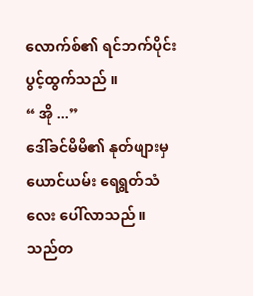လောက်စ်၏ ရင်ဘက်ပိုင်း ပွင့်ထွက်သည် ။
“ အို ...”
ဒေါ်ခင်မိမိ၏ နုတ်ဖျားမှ ယောင်ယမ်း ရေရွတ်သံလေး ပေါ်လာသည် ။ သည်တ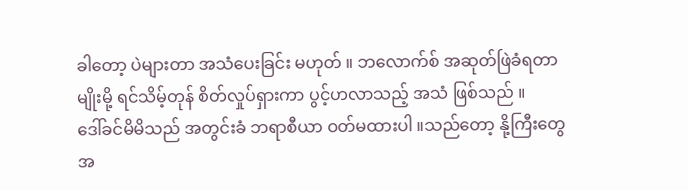ခါတော့ ပဲများတာ အသံပေးခြင်း မဟုတ် ။ ဘလောက်စ် အဆုတ်ဖြဲခံရတာမျိုးမို့ ရင်သိမ့်တုန် စိတ်လှုပ်ရှားကာ ပွင့်ဟလာသည့် အသံ ဖြစ်သည် ။
ဒေါ်ခင်မိမိသည် အတွင်းခံ ဘရာစီယာ ဝတ်မထားပါ ။သည်တော့ နို့ကြီးတွေ အ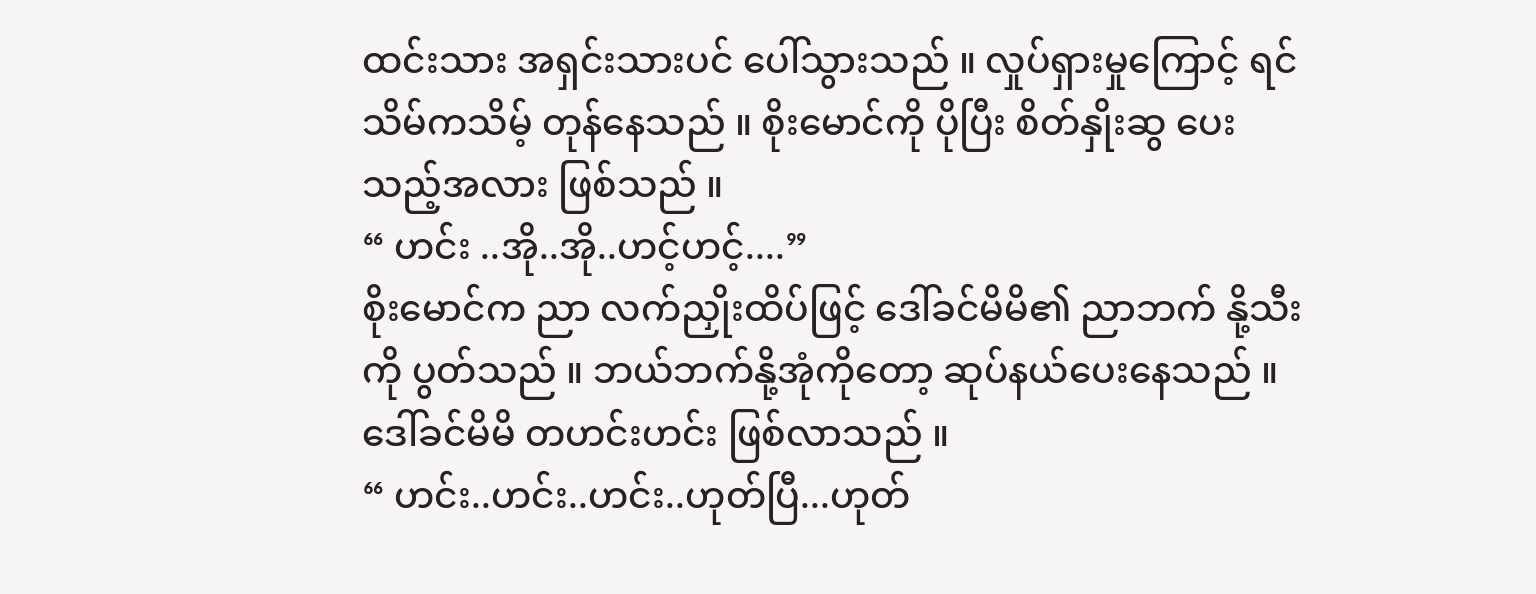ထင်းသား အရှင်းသားပင် ပေါ်သွားသည် ။ လှုပ်ရှားမှုကြောင့် ရင် သိမ်ကသိမ့် တုန်နေသည် ။ စိုးမောင်ကို ပိုပြီး စိတ်နှိုးဆွ ပေးသည့်အလား ဖြစ်သည် ။
“ ဟင်း ..အို..အို..ဟင့်ဟင့်....”
စိုးမောင်က ညာ လက်ညှိုးထိပ်ဖြင့် ဒေါ်ခင်မိမိ၏ ညာဘက် နို့သီးကို ပွတ်သည် ။ ဘယ်ဘက်နို့အုံကိုတော့ ဆုပ်နယ်ပေးနေသည် ။ ဒေါ်ခင်မိမိ တဟင်းဟင်း ဖြစ်လာသည် ။
“ ဟင်း..ဟင်း..ဟင်း..ဟုတ်ပြီ...ဟုတ်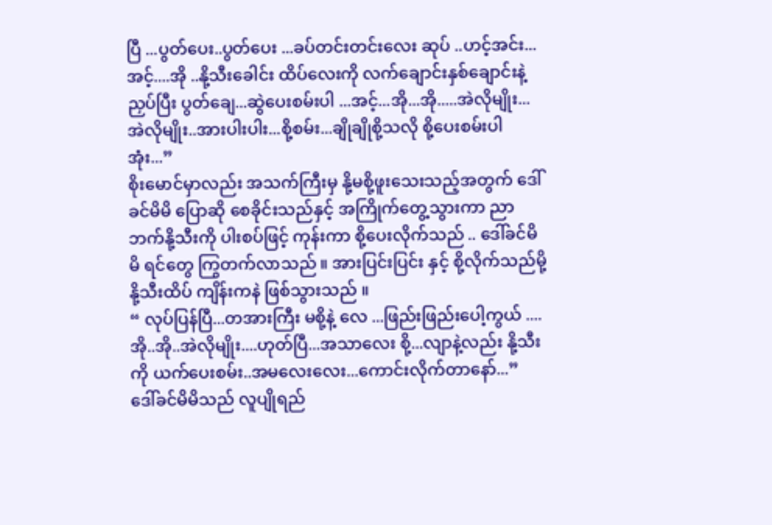ပြီ ...ပွတ်ပေး..ပွတ်ပေး ...ခပ်တင်းတင်းလေး ဆုပ် ..ဟင့်အင်း...အင့်....အို ..နို့သီးခေါင်း ထိပ်လေးကို လက်ချောင်းနှစ်ချောင်းနဲ့ ညှပ်ပြီး ပွတ်ချေ...ဆွဲပေးစမ်းပါ ...အင့်...အို...အို.....အဲလိုမျိုး...အဲလိုမျိုး..အားပါးပါး...စို့စမ်း...ချိုချိုစို့သလို စို့ပေးစမ်းပါအုံး...”
စိုးမောင်မှာလည်း အသက်ကြီးမှ နို့မစို့ဖူးသေးသည့်အတွက် ဒေါ်ခင်မိမိ ပြောဆို စေခိုင်းသည်နှင့် အကြိုက်တွေ့သွားကာ ညာဘက်နို့သီးကို ပါးစပ်ဖြင့် ကုန်းကာ စို့ပေးလိုက်သည် .. ဒေါ်ခင်မိမိ ရင်တွေ ကြွတက်လာသည် ။ အားပြင်းပြင်း နှင့် စို့လိုက်သည်မို့နို့သီးထိပ် ကျိန်းကနဲ ဖြစ်သွားသည် ။
“ လုပ်ပြန်ပြီ...တအားကြီး မစို့နဲ့ လေ ...ဖြည်းဖြည်းပေါ့ကွယ် ....အို..အို..အဲလိုမျိုး....ဟုတ်ပြီ...အသာလေး စို့...လျာနဲ့လည်း နို့သီးကို ယက်ပေးစမ်း..အမလေးလေး...ကောင်းလိုက်တာနော်...”
ဒေါ်ခင်မိမိသည် လူပျိုရည်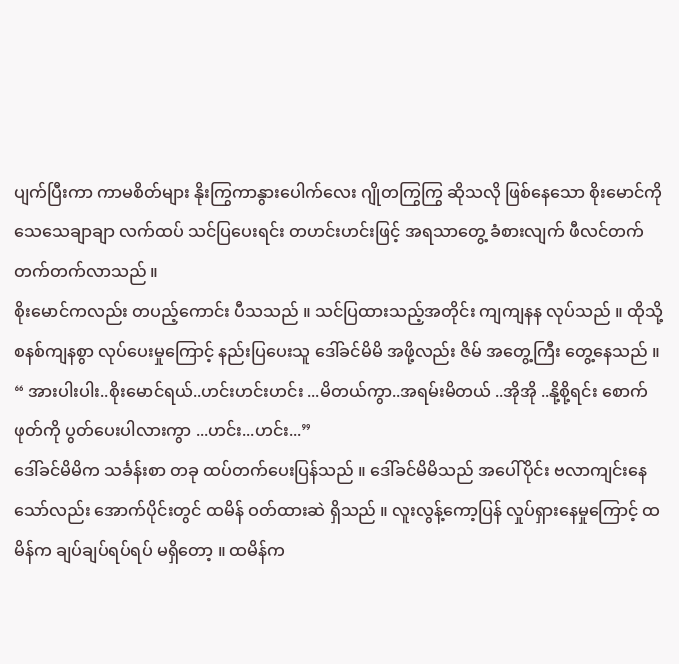ပျက်ပြီးကာ ကာမစိတ်များ နိုးကြွကာနွားပေါက်လေး ဂျိုတကြွကြွ ဆိုသလို ဖြစ်နေသော စိုးမောင်ကို သေသေချာချာ လက်ထပ် သင်ပြပေးရင်း တဟင်းဟင်းဖြင့် အရသာတွေ့ ခံစားလျက် ဖီလင်တက်တက်တက်လာသည် ။
စိုးမောင်ကလည်း တပည့်ကောင်း ပီသသည် ။ သင်ပြထားသည့်အတိုင်း ကျကျနန လုပ်သည် ။ ထိုသို့ စနစ်ကျနစွာ လုပ်ပေးမှုကြောင့် နည်းပြပေးသူ ဒေါ်ခင်မိမိ အဖို့လည်း ဇိမ် အတွေ့ကြီး တွေ့နေသည် ။
“ အားပါးပါး..စိုးမောင်ရယ်..ဟင်းဟင်းဟင်း ...မိတယ်ကွာ..အရမ်းမိတယ် ..အိုအို ..နို့စို့ရင်း စောက်ဖုတ်ကို ပွတ်ပေးပါလားကွာ ...ဟင်း...ဟင်း...”
ဒေါ်ခင်မိမိက သင်္ခန်းစာ တခု ထပ်တက်ပေးပြန်သည် ။ ဒေါ်ခင်မိမိသည် အပေါ်ပိုင်း ဗလာကျင်းနေသော်လည်း အောက်ပိုင်းတွင် ထမိန် ဝတ်ထားဆဲ ရှိသည် ။ လူးလွန့်ကော့ပြန် လှုပ်ရှားနေမှုကြောင့် ထမိန်က ချပ်ချပ်ရပ်ရပ် မရှိတော့ ။ ထမိန်က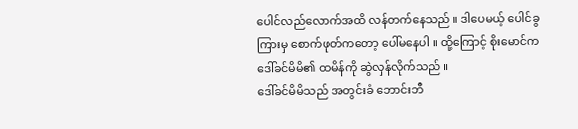ပေါင်လည်လောက်အထိ လန်တက်နေသည် ။ ဒါပေမယ့် ပေါင်ခွကြားမှ စောက်ဖုတ်ကတော့ ပေါ်မနေပါ ။ ထို့ကြောင့် စိုးမောင်က ဒေါ်ခင်မိမိ၏ ထမိန်ကို ဆွဲလှန်လိုက်သည် ။
ဒေါ်ခင်မိမိသည် အတွင်းခံ ဘောင်းဘီ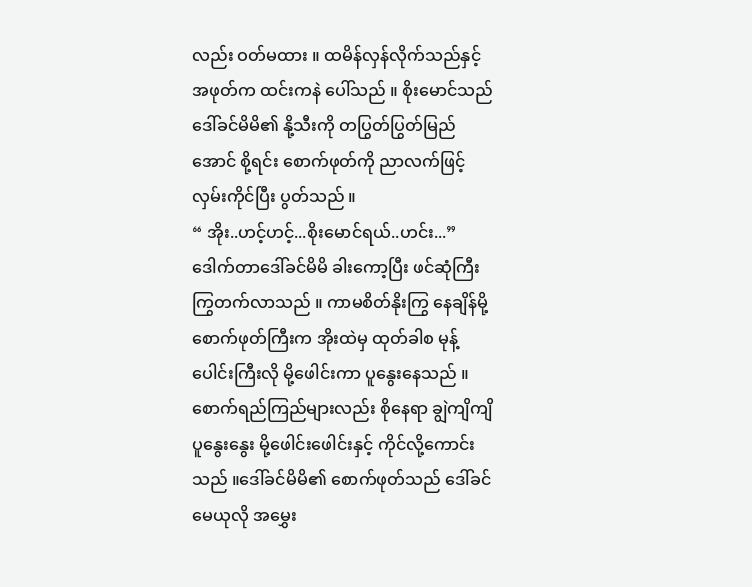လည်း ဝတ်မထား ။ ထမိန်လှန်လိုက်သည်နှင့် အဖုတ်က ထင်းကနဲ ပေါ်သည် ။ စိုးမောင်သည် ဒေါ်ခင်မိမိ၏ နို့သီးကို တပြွတ်ပြွတ်မြည်အောင် စို့ရင်း စောက်ဖုတ်ကို ညာလက်ဖြင့် လှမ်းကိုင်ပြီး ပွတ်သည် ။
“ အိုး..ဟင့်ဟင့်...စိုးမောင်ရယ်..ဟင်း...”
ဒေါက်တာဒေါ်ခင်မိမိ ခါးကော့ပြီး ဖင်ဆုံကြီး ကြွတက်လာသည် ။ ကာမစိတ်နိုးကြွ နေချိန်မို့ စောက်ဖုတ်ကြီးက အိုးထဲမှ ထုတ်ခါစ မုန့်ပေါင်းကြီးလို မို့ဖေါင်းကာ ပူနွေးနေသည် ။
စောက်ရည်ကြည်များလည်း စိုနေရာ ချွဲကျိကျိ ပူနွေးနွေး မို့ဖေါင်းဖေါင်းနှင့် ကိုင်လို့ကောင်းသည် ။ဒေါ်ခင်မိမိ၏ စောက်ဖုတ်သည် ဒေါ်ခင်မေယုလို အမွှေး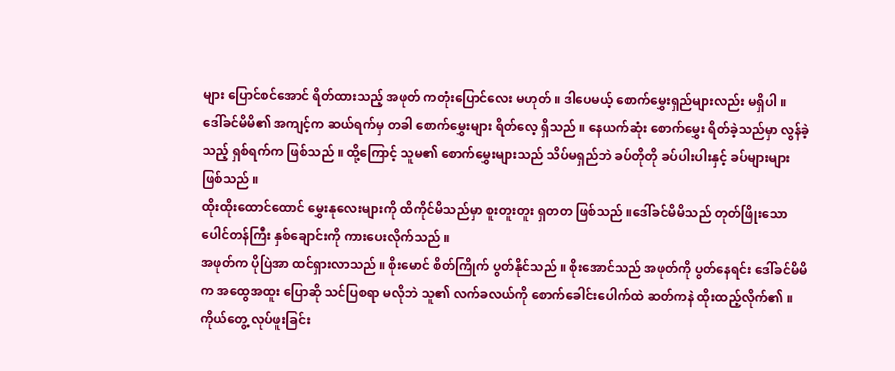များ ပြောင်စင်အောင် ရိတ်ထားသည့် အဖုတ် ကတုံးပြောင်လေး မဟုတ် ။ ဒါပေမယ့် စောက်မွှေးရှည်များလည်း မရှိပါ ။
ဒေါ်ခင်မိမိ၏ အကျင့်က ဆယ်ရက်မှ တခါ စောက်မွှေးများ ရိတ်လေ့ ရှိသည် ။ နေယက်ဆုံး စောက်မွှေး ရိတ်ခဲ့သည်မှာ လွန်ခဲ့သည့် ရှစ်ရက်က ဖြစ်သည် ။ ထို့ကြောင့် သူမ၏ စောက်မွှေးများသည် သိပ်မရှည်ဘဲ ခပ်တိုတို ခပ်ပါးပါးနှင့် ခပ်များများ ဖြစ်သည် ။
ထိုးထိုးထောင်ထောင် မွှေးနုလေးများကို ထိကိုင်မိသည်မှာ စူးတူးတူး ရှတတ ဖြစ်သည် ။ဒေါ်ခင်မိမိသည် တုတ်ဖြိုးသော ပေါင်တန်ကြီး နှစ်ချောင်းကို ကားပေးလိုက်သည် ။
အဖုတ်က ပိုပြဲအာ ထင်ရှားလာသည် ။ စိုးမောင် စိတ်ကြိုက် ပွတ်နိုင်သည် ။ စိုးအောင်သည် အဖုတ်ကို ပွတ်နေရင်း ဒေါ်ခင်မိမိက အထွေအထူး ပြောဆို သင်ပြစရာ မလိုဘဲ သူ၏ လက်ခလယ်ကို စောက်ခေါင်းပေါက်ထဲ ဆတ်ကနဲ ထိုးထည့်လိုက်၏ ။ ကိုယ်တွေ့ လုပ်ဖူးခြင်း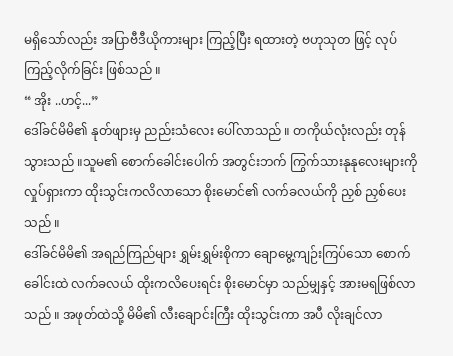မရှိသော်လည်း အပြာဗီဒီယိုကားများ ကြည့်ပြီး ရထားတဲ့ ဗဟုသုတ ဖြင့် လုပ်ကြည့်လိုက်ခြင်း ဖြစ်သည် ။
“ အိုး ..ဟင့်...”
ဒေါ်ခင်မိမိ၏ နုတ်ဖျားမှ ညည်းသံလေး ပေါ်လာသည် ။ တကိုယ်လုံးလည်း တုန်သွားသည် ။သူမ၏ စောက်ခေါင်းပေါက် အတွင်းဘက် ကြွက်သားနုနုလေးများကို လှုပ်ရှားကာ ထိုးသွင်းကလိလာသော စိုးမောင်၏ လက်ခလယ်ကို ညှစ် ညှစ်ပေးသည် ။
ဒေါ်ခင်မိမိ၏ အရည်ကြည်များ ရွှမ်းရွှမ်းစိုကာ ချောမွေ့ကျဉ်းကြပ်သော စောက်ခေါင်းထဲ လက်ခလယ် ထိုးကလိပေးရင်း စိုးမောင်မှာ သည်မျှနှင့် အားမရဖြစ်လာသည် ။ အဖုတ်ထဲသို့ မိမိ၏ လီးချောင်းကြီး ထိုးသွင်းကာ အပီ လိုးချင်လာ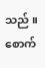သည် ။ စောက်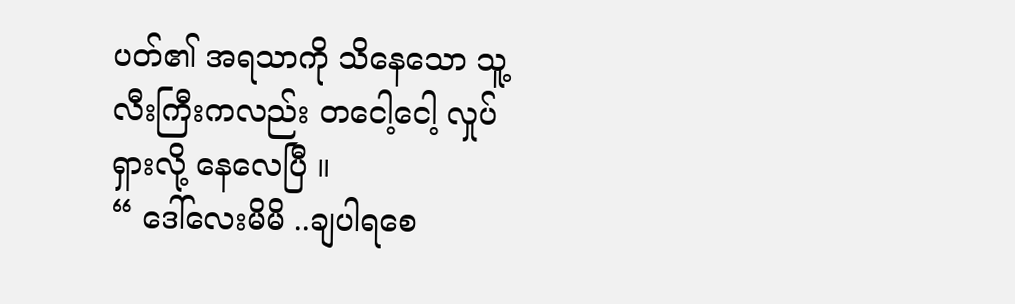ပတ်၏ အရသာကို သိနေသော သူ့လီးကြီးကလည်း တငေါ့ငေါ့ လှုပ်ရှားလို့ နေလေပြီ ။
“ ဒေါ်လေးမိမိ ..ချပါရစေ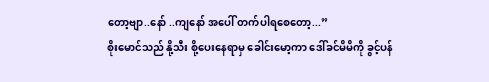တော့ဗျာ..နော် ..ကျနော် အပေါ် တက်ပါရစေတော့...”
စိုးမောင်သည် နို့သီး စို့ပေးနေရာမှ ခေါင်းမော့ကာ ဒေါ်ခင်မိမိကို ခွင့်ပန်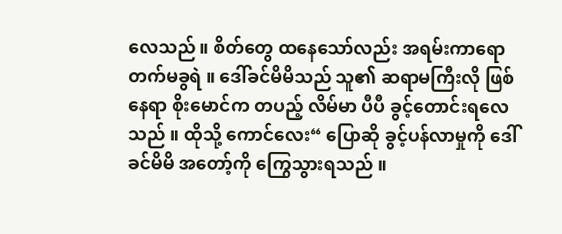လေသည် ။ စိတ်တွေ ထနေသော်လည်း အရမ်းကာရော တက်မခွရဲ ။ ဒေါ်ခင်မိမိသည် သူ၏ ဆရာမကြီးလို ဖြစ်နေရာ စိုးမောင်က တပည့် လိမ်မာ ပီပီ ခွင့်တောင်းရလေသည် ။ ထိုသို့ ကောင်လေး“ ပြောဆို ခွင့်ပန်လာမှုကို ဒေါ်ခင်မိမိ အတော့်ကို ကြွေသွားရသည် ။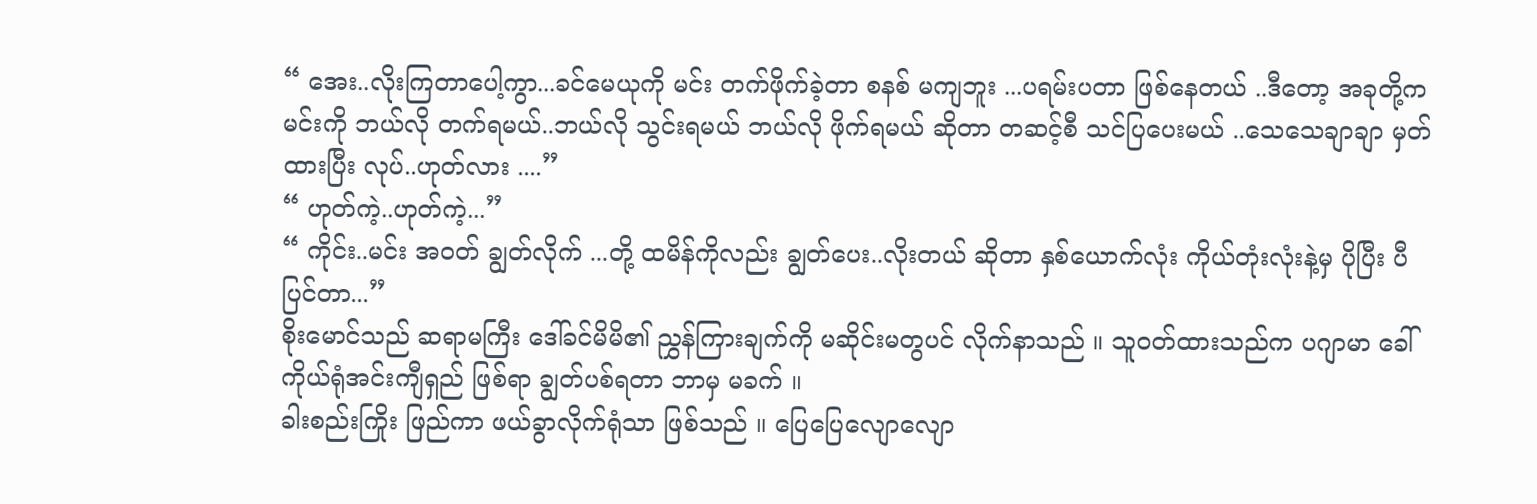“ အေး..လိုးကြတာပေါ့ကွာ...ခင်မေယုကို မင်း တက်ဖိုက်ခဲ့တာ စနစ် မကျဘူး ...ပရမ်းပတာ ဖြစ်နေတယ် ..ဒီတော့ အခုတို့က မင်းကို ဘယ်လို တက်ရမယ်..ဘယ်လို သွင်းရမယ် ဘယ်လို ဖိုက်ရမယ် ဆိုတာ တဆင့်စီ သင်ပြပေးမယ် ..သေသေချာချာ မှတ်ထားပြီး လုပ်..ဟုတ်လား ....”
“ ဟုတ်ကဲ့..ဟုတ်ကဲ့...”
“ ကိုင်း..မင်း အဝတ် ချွတ်လိုက် ...တို့ ထမိန်ကိုလည်း ချွတ်ပေး..လိုးတယ် ဆိုတာ နှစ်ယောက်လုံး ကိုယ်တုံးလုံးနဲ့မှ ပိုပြီး ပီပြင်တာ...”
စိုးမောင်သည် ဆရာမကြီး ဒေါ်ခင်မိမိ၏ ညွှန်ကြားချက်ကို မဆိုင်းမတွပင် လိုက်နာသည် ။ သူဝတ်ထားသည်က ပဂျာမာ ခေါ် ကိုယ်ရုံအင်းကျီရှည် ဖြစ်ရာ ချွတ်ပစ်ရတာ ဘာမှ မခက် ။
ခါးစည်းကြိုး ဖြည်ကာ ဖယ်ခွာလိုက်ရုံသာ ဖြစ်သည် ။ ပြေပြေလျောလျော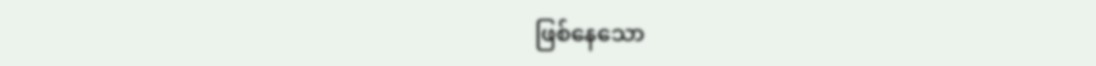ဖြစ်နေသော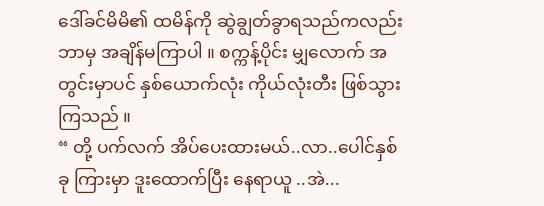ဒေါ်ခင်မိမိ၏ ထမိန်ကို ဆွဲချွတ်ခွာရသည်ကလည်း ဘာမှ အချိန်မကြာပါ ။ စက္ကန့်ပိုင်း မျှလောက် အတွင်းမှာပင် နှစ်ယောက်လုံး ကိုယ်လုံးတီး ဖြစ်သွားကြသည် ။
“ တို့ ပက်လက် အိပ်ပေးထားမယ်..လာ..ပေါင်နှစ်ခု ကြားမှာ ဒူးထောက်ပြီး နေရာယူ ..အဲ...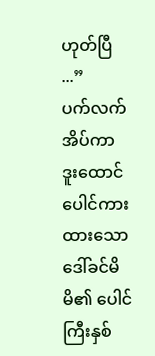ဟုတ်ပြီ ...”
ပက်လက် အိပ်ကာ ဒူးထောင် ပေါင်ကားထားသော ဒေါ်ခင်မိမိ၏ ပေါင်ကြီးနှစ်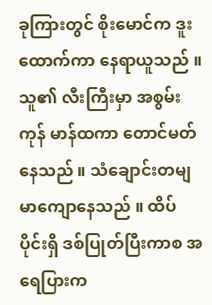ခုကြားတွင် စိုးမောင်က ဒူးထောက်ကာ နေရာယူသည် ။ သူ၏ လီးကြီးမှာ အစွမ်းကုန် မာန်ထကာ တောင်မတ်နေသည် ။ သံချောင်းတမျ မာကျောနေသည် ။ ထိပ်ပိုင်းရှိ ဒစ်ပြုတ်ပြီးကာစ အရေပြားက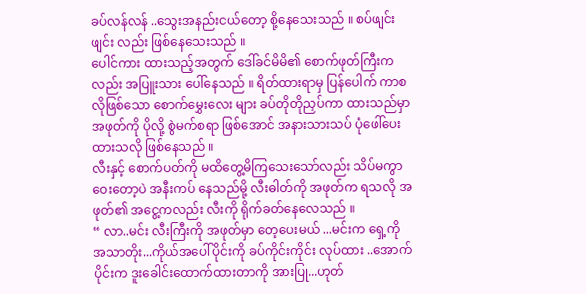ခပ်လန်လန် ..သွေးအနည်းငယ်တော့ စို့နေသေးသည် ။ စပ်ဖျင်းဖျင်း လည်း ဖြစ်နေသေးသည် ။
ပေါင်ကား ထားသည့်အတွက် ဒေါ်ခင်မိမိ၏ စောက်ဖုတ်ကြီးကလည်း အပြူးသား ပေါ်နေသည် ။ ရိတ်ထားရာမှ ပြန်ပေါက် ကာစ လိုဖြစ်သော စောက်မွှေးလေး များ ခပ်တိုတိုညှပ်ကာ ထားသည်မှာ အဖုတ်ကို ပိုလို့ စွဲမက်စရာ ဖြစ်အောင် အနားသားသပ် ပုံဖေါ်ပေးထားသလို ဖြစ်နေသည် ။
လီးနှင့် စောက်ပတ်ကို မထိတွေ့မိကြသေးသော်လည်း သိပ်မကွာဝေးတော့ပဲ အနီးကပ် နေသည်မို့ လီးဓါတ်ကို အဖုတ်က ရသလို အဖုတ်၏ အငွေ့ကလည်း လီးကို ရိုက်ခတ်နေလေသည် ။
“ လာ..မင်း လီးကြီးကို အဖုတ်မှာ တေ့ပေးမယ် ...မင်းက ရှေ့ကို အသာတိုး...ကိုယ်အပေါ်ပိုင်းကို ခပ်ကိုင်းကိုင်း လုပ်ထား ..အောက်ပိုင်းက ဒူးခေါင်းထောက်ထားတာကို အားပြု...ဟုတ်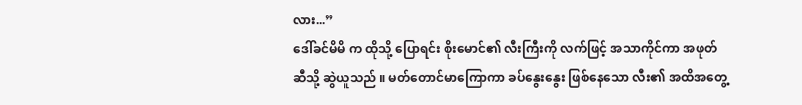လား...”
ဒေါ်ခင်မိမိ က ထိုသို့ ပြောရင်း စိုးမောင်၏ လီးကြီးကို လက်ဖြင့် အသာကိုင်ကာ အဖုတ်ဆီသို့ ဆွဲယူသည် ။ မတ်တောင်မာကြောကာ ခပ်နွေးနွေး ဖြစ်နေသော လီး၏ အထိအတွေ့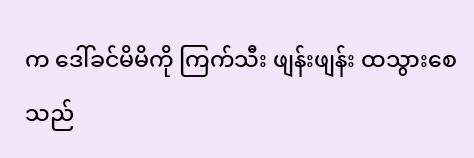က ဒေါ်ခင်မိမိကို ကြက်သီး ဖျန်းဖျန်း ထသွားစေသည်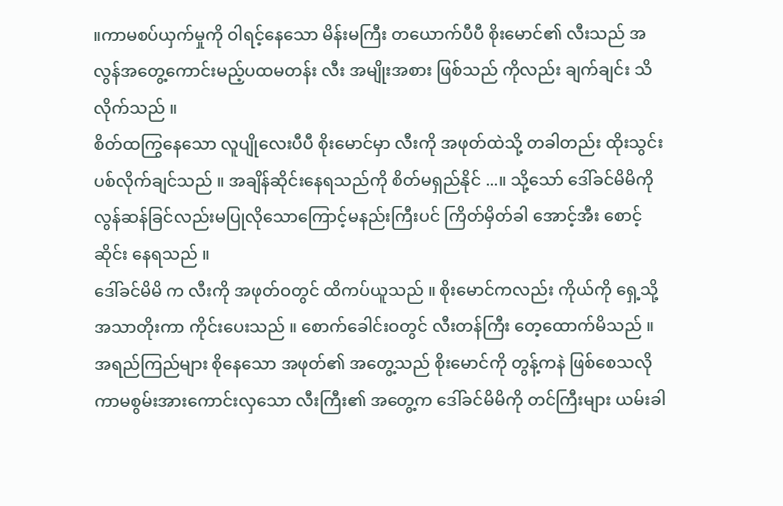။ကာမစပ်ယှက်မှုကို ဝါရင့်နေသော မိန်းမကြီး တယောက်ပီပီ စိုးမောင်၏ လီးသည် အလွန်အတွေ့ကောင်းမည့်ပထမတန်း လီး အမျိုးအစား ဖြစ်သည် ကိုလည်း ချက်ချင်း သိလိုက်သည် ။
စိတ်ထကြွနေသော လူပျိုလေးပီပီ စိုးမောင်မှာ လီးကို အဖုတ်ထဲသို့ တခါတည်း ထိုးသွင်း ပစ်လိုက်ချင်သည် ။ အချိန်ဆိုင်းနေရသည်ကို စိတ်မရှည်နိုင် ...။ သို့သော် ဒေါ်ခင်မိမိကို လွန်ဆန်ခြင်လည်းမပြုလိုသောကြောင့်မနည်းကြီးပင် ကြိတ်မှိတ်ခါ အောင့်အီး စောင့်ဆိုင်း နေရသည် ။
ဒေါ်ခင်မိမိ က လီးကို အဖုတ်ဝတွင် ထိကပ်ယူသည် ။ စိုးမောင်ကလည်း ကိုယ်ကို ရှေ့သို့ အသာတိုးကာ ကိုင်းပေးသည် ။ စောက်ခေါင်းဝတွင် လီးတန်ကြီး တေ့ထောက်မိသည် ။ အရည်ကြည်များ စိုနေသော အဖုတ်၏ အတွေ့သည် စိုးမောင်ကို တွန့်ကနဲ ဖြစ်စေသလို ကာမစွမ်းအားကောင်းလှသော လီးကြီး၏ အတွေ့က ဒေါ်ခင်မိမိကို တင်ကြီးများ ယမ်းခါ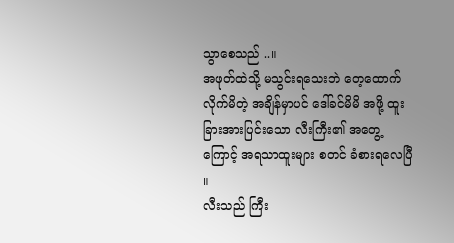သွာစေသည် ..။
အဖုတ်ထဲသို့ မသွင်းရသေးဘဲ တေ့ထောက်လိုက်မိတဲ့ အချိန်မှာပင် ဒေါ်ခင်မိမိ အဖို့ ထူးခြားအားပြင်းသော လီးကြီး၏ အတွေ့ကြောင့် အရသာထူးများ စတင် ခံစားရလေပြီ ။
လီးသည် ကြီး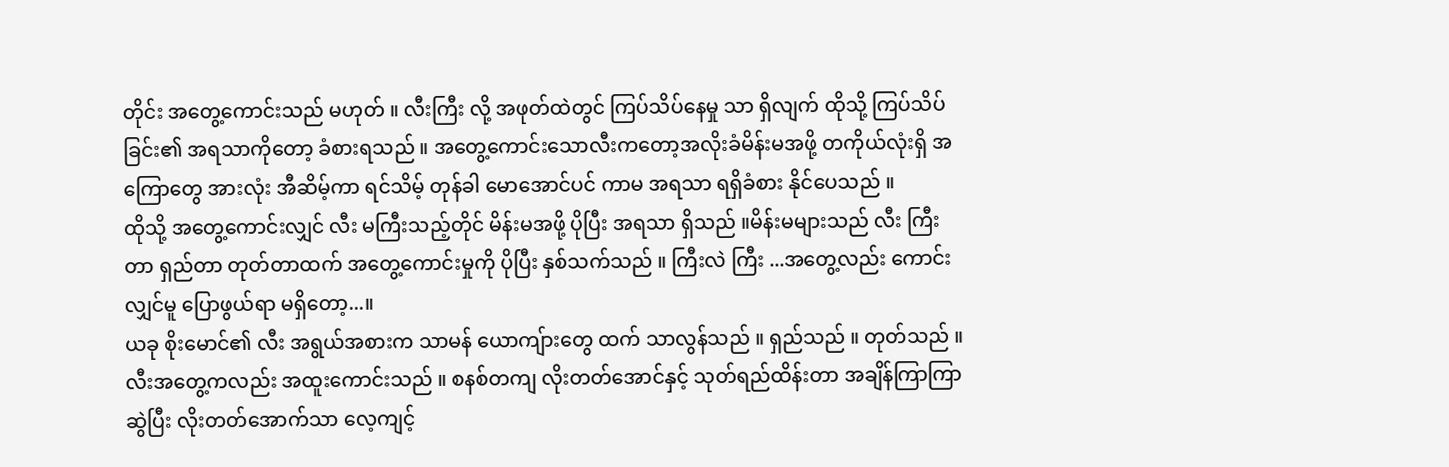တိုင်း အတွေ့ကောင်းသည် မဟုတ် ။ လီးကြီး လို့ အဖုတ်ထဲတွင် ကြပ်သိပ်နေမှု သာ ရှိလျက် ထိုသို့ ကြပ်သိပ်ခြင်း၏ အရသာကိုတော့ ခံစားရသည် ။ အတွေ့ကောင်းသောလီးကတော့အလိုးခံမိန်းမအဖို့ တကိုယ်လုံးရှိ အကြောတွေ အားလုံး အီဆိမ့်ကာ ရင်သိမ့် တုန်ခါ မောအောင်ပင် ကာမ အရသာ ရရှိခံစား နိုင်ပေသည် ။
ထိုသို့ အတွေ့ကောင်းလျှင် လီး မကြီးသည့်တိုင် မိန်းမအဖို့ ပိုပြီး အရသာ ရှိသည် ။မိန်းမများသည် လီး ကြီးတာ ရှည်တာ တုတ်တာထက် အတွေ့ကောင်းမှုကို ပိုပြီး နှစ်သက်သည် ။ ကြီးလဲ ကြီး ...အတွေ့လည်း ကောင်းလျှင်မူ ပြောဖွယ်ရာ မရှိတော့...။
ယခု စိုးမောင်၏ လီး အရွယ်အစားက သာမန် ယောကျ်ားတွေ ထက် သာလွန်သည် ။ ရှည်သည် ။ တုတ်သည် ။ လီးအတွေ့ကလည်း အထူးကောင်းသည် ။ စနစ်တကျ လိုးတတ်အောင်နှင့် သုတ်ရည်ထိန်းတာ အချိန်ကြာကြာဆွဲပြီး လိုးတတ်အောက်သာ လေ့ကျင့်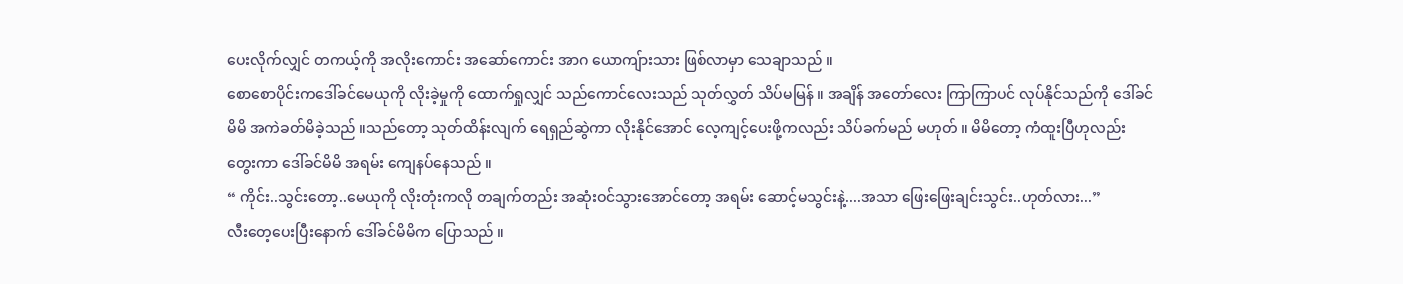ပေးလိုက်လျှင် တကယ့်ကို အလိုးကောင်း အဆော်ကောင်း အာဂ ယောကျ်ားသား ဖြစ်လာမှာ သေချာသည် ။
စောစောပိုင်းကဒေါ်ခင်မေယုကို လိုးခဲ့မှုကို ထောက်ရှုလျှင် သည်ကောင်လေးသည် သုတ်လွှတ် သိပ်မမြန် ။ အချိန် အတော်လေး ကြာကြာပင် လုပ်နိုင်သည်ကို ဒေါ်ခင်မိမိ အကဲခတ်မိခဲ့သည် ။သည်တော့ သုတ်ထိန်းလျက် ရေရှည်ဆွဲကာ လိုးနိုင်အောင် လေ့ကျင့်ပေးဖို့ကလည်း သိပ်ခက်မည် မဟုတ် ။ မိမိတော့ ကံထူးပြီဟုလည်းတွေးကာ ဒေါ်ခင်မိမိ အရမ်း ကျေနပ်နေသည် ။
“ ကိုင်း..သွင်းတော့..မေယုကို လိုးတုံးကလို တချက်တည်း အဆုံးဝင်သွားအောင်တော့ အရမ်း ဆောင့်မသွင်းနဲ့....အသာ ဖြေးဖြေးချင်းသွင်း..ဟုတ်လား...”
လီးတေ့ပေးပြီးနောက် ဒေါ်ခင်မိမိက ပြောသည် ။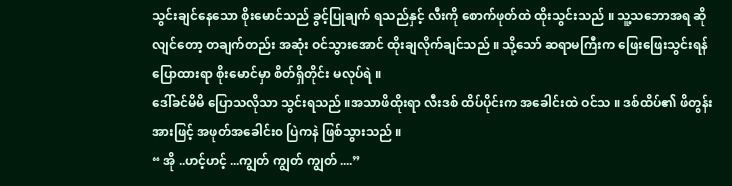သွင်းချင်နေသော စိုးမောင်သည် ခွင့်ပြုချက် ရသည်နှင့် လီးကို စောက်ဖုတ်ထဲ ထိုးသွင်းသည် ။ သူ့သဘောအရ ဆိုလျင်တော့ တချက်တည်း အဆုံး ဝင်သွားအောင် ထိုးချလိုက်ချင်သည် ။ သို့သော် ဆရာမကြီးက ဖြေးဖြေးသွင်းရန် ပြောထားရာ စိုးမောင်မှာ စိတ်ရှိတိုင်း မလုပ်ရဲ ။
ဒေါ်ခင်မိမိ ပြောသလိုသာ သွင်းရသည် ။အသာဖိထိုးရာ လီးဒစ် ထိပ်ပိုင်းက အခေါင်းထဲ ဝင်သ ။ ဒစ်ထိပ်၏ ဖိတွန်းအားဖြင့် အဖုတ်အခေါင်း၀ ပြဲကနဲ ဖြစ်သွားသည် ။
“ အို ..ဟင့်ဟင့် ...ကျွတ် ကျွတ် ကျွတ် ....”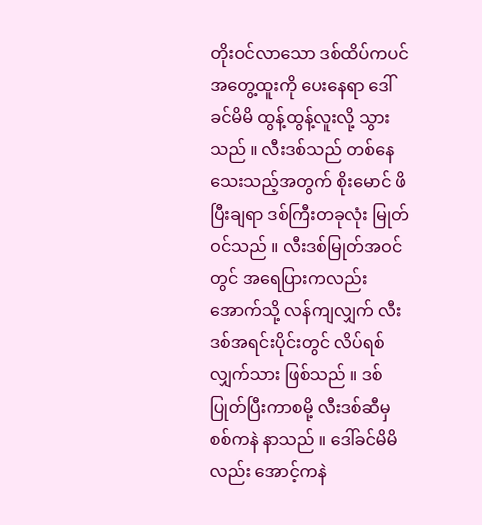တိုးဝင်လာသော ဒစ်ထိပ်ကပင် အတွေ့ထူးကို ပေးနေရာ ဒေါ်ခင်မိမိ ထွန့်ထွန့်လူးလို့ သွားသည် ။ လီးဒစ်သည် တစ်နေသေးသည့်အတွက် စိုးမောင် ဖိပြီးချရာ ဒစ်ကြီးတခုလုံး မြုတ်ဝင်သည် ။ လီးဒစ်မြုတ်အဝင်တွင် အရေပြားကလည်း အောက်သို့ လန်ကျလျှက် လီးဒစ်အရင်းပိုင်းတွင် လိပ်ရစ်လျှက်သား ဖြစ်သည် ။ ဒစ်ပြုတ်ပြီးကာစမို့ လီးဒစ်ဆီမှ စစ်ကနဲ နာသည် ။ ဒေါ်ခင်မိမိလည်း အောင့်ကနဲ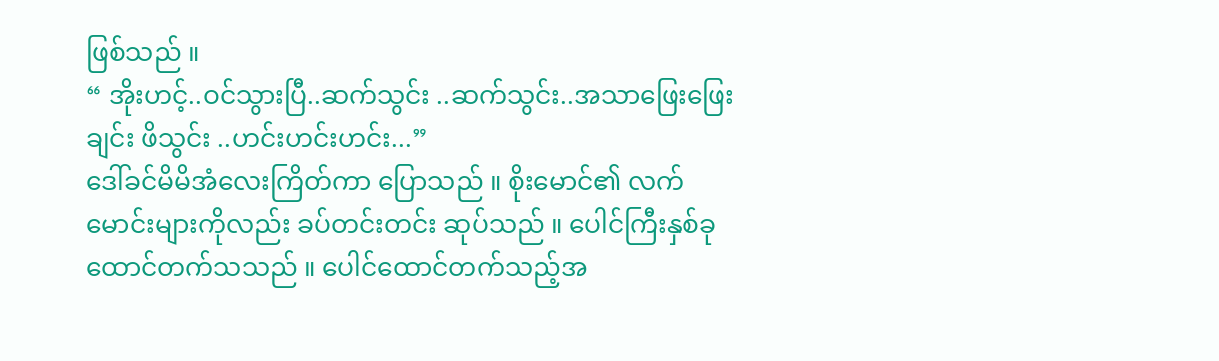ဖြစ်သည် ။
“ အိုးဟင့်..ဝင်သွားပြီ..ဆက်သွင်း ..ဆက်သွင်း..အသာဖြေးဖြေးချင်း ဖိသွင်း ..ဟင်းဟင်းဟင်း...”
ဒေါ်ခင်မိမိအံလေးကြိတ်ကာ ပြောသည် ။ စိုးမောင်၏ လက်မောင်းများကိုလည်း ခပ်တင်းတင်း ဆုပ်သည် ။ ပေါင်ကြီးနှစ်ခု ထောင်တက်သသည် ။ ပေါင်ထောင်တက်သည့်အ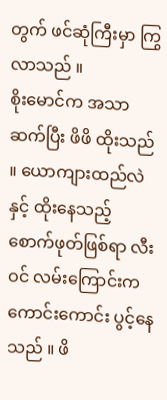တွက် ဖင်ဆုံကြီးမှာ ကြွလာသည် ။
စိုးမောင်က အသာဆက်ပြီး ဖိဖိ ထိုးသည် ။ ယောကျားထည်လဲနှင့် ထိုးနေသည့် စောက်ဖုတ်ဖြစ်ရာ လီးဝင် လမ်းကြောင်းက ကောင်းကောင်း ပွင့်နေသည် ။ ဖိ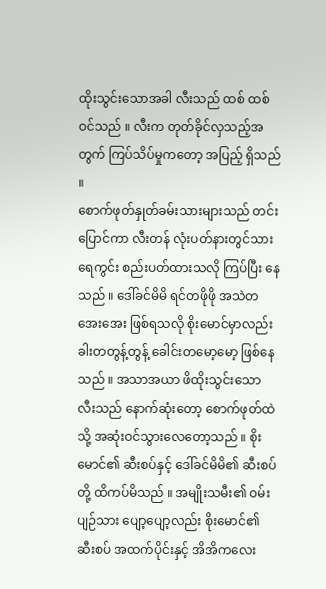ထိုးသွင်းသောအခါ လီးသည် ထစ် ထစ် ဝင်သည် ။ လီးက တုတ်ခိုင်လှသည့်အတွက် ကြပ်သိပ်မှုကတော့ အပြည့် ရှိသည် ။
စောက်ဖုတ်နှုတ်ခမ်းသားများသည် တင်းပြောင်ကာ လီးတန် လုံးပတ်နားတွင်သားရေကွင်း စည်းပတ်ထားသလို ကြပ်ပြီး နေသည် ။ ဒေါ်ခင်မိမိ ရင်တဖိုဖို အသဲတအေးအေး ဖြစ်ရသလို စိုးမောင်မှာလည်း ခါးတတွန့်တွန့် ခေါင်းတမော့မော့ ဖြစ်နေသည် ။ အသာအယာ ဖိထိုးသွင်းသော လီးသည် နောက်ဆုံးတော့ စောက်ဖုတ်ထဲသို့ အဆုံးဝင်သွားလေတော့သည် ။ စိုးမောင်၏ ဆီးစပ်နှင့် ဒေါ်ခင်မိမိ၏ ဆီးစပ်တို့ ထိကပ်မိသည် ။ အမျိုးသမီး၏ ဝမ်းပျဉ်သား ပျော့ပျော့လည်း စိုးမောင်၏ ဆီးစပ် အထက်ပိုင်းနှင့် အိအိကလေး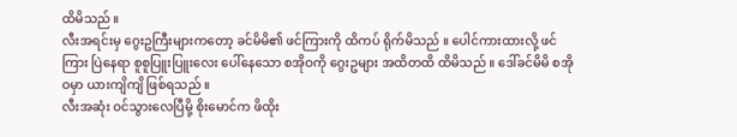ထိမိသည် ။
လီးအရင်းမှ ဂွေးဥကြီးများကတော့ ခင်မိမိ၏ ဖင်ကြားကို ထိကပ် ရိုက်မိသည် ။ ပေါင်ကားထားလို့ ဖင်ကြား ပြဲနေရာ စူစူပြူးပြူးလေး ပေါ်နေသော စအိုဝကို ဂွေးဥများ အထိတထိ ထိမိသည် ။ ဒေါ်ခင်မိမိ စအိုဝမှာ ယားကျိကျိ ဖြစ်ရသည် ။
လီးအဆုံး ဝင်သွားလေပြီမို့ စိုးမောင်က ဖိထိုး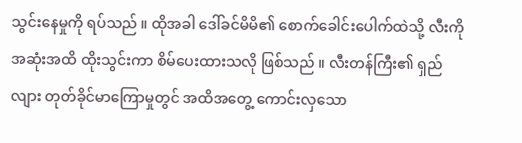သွင်းနေမှုကို ရပ်သည် ။ ထိုအခါ ဒေါ်ခင်မိမိ၏ စောက်ခေါင်းပေါက်ထဲသို့ လီးကို အဆုံးအထိ ထိုးသွင်းကာ စိမ်ပေးထားသလို ဖြစ်သည် ။ လီးတန်ကြီး၏ ရှည်လျား တုတ်ခိုင်မာကြောမှုတွင် အထိအတွေ့ ကောင်းလှသော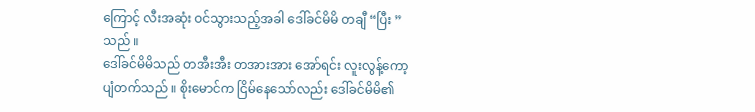ကြောင့် လီးအဆုံး ဝင်သွားသည့်အခါ ဒေါ်ခင်မိမိ တချီ “ပြီး ” သည် ။
ဒေါ်ခင်မိမိသည် တအီးအီး တအားအား အော်ရင်း လူးလွန့်ကော့ပျံတက်သည် ။ စိုးမောင်က ငြိမ်နေသော်လည်း ဒေါ်ခင်မိမိ၏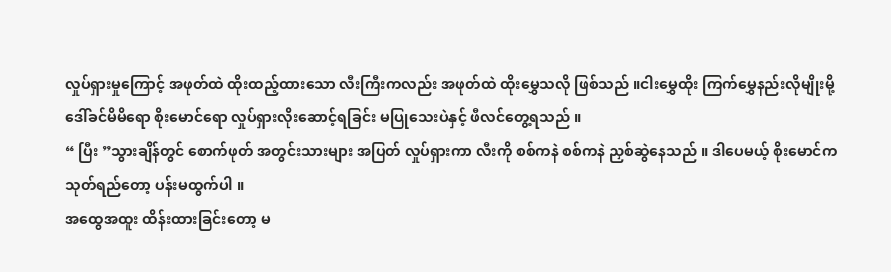လှုပ်ရှားမှုကြောင့် အဖုတ်ထဲ ထိုးထည့်ထားသော လီးကြီးကလည်း အဖုတ်ထဲ ထိုးမွှေသလို ဖြစ်သည် ။ငါးမွှေထိုး ကြက်မွှေနည်းလိုမျိုးမို့ ဒေါ်ခင်မိမိရော စိုးမောင်ရော လှုပ်ရှားလိုးဆောင့်ရခြင်း မပြုသေးပဲနှင့် ဖီလင်တွေ့ရသည် ။
“ ပြီး ”သွားချိန်တွင် စောက်ဖုတ် အတွင်းသားများ အပြတ် လှုပ်ရှားကာ လီးကို စစ်ကနဲ စစ်ကနဲ ညှစ်ဆွဲနေသည် ။ ဒါပေမယ့် စိုးမောင်က သုတ်ရည်တော့ ပန်းမထွက်ပါ ။
အထွေအထူး ထိန်းထားခြင်းတော့ မ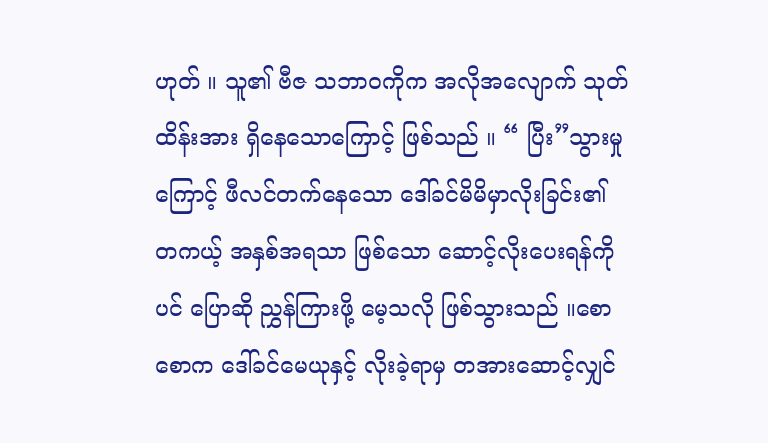ဟုတ် ။ သူ၏ ဗီဇ သဘာဝကိုက အလိုအလျောက် သုတ်ထိန်းအား ရှိနေသောကြောင့် ဖြစ်သည် ။ “ ပြီး”သွားမှုကြောင့် ဖီလင်တက်နေသော ဒေါ်ခင်မိမိမှာလိုးခြင်း၏ တကယ့် အနှစ်အရသာ ဖြစ်သော ဆောင့်လိုးပေးရန်ကိုပင် ပြောဆို ညွှန်ကြားဖို့ မေ့သလို ဖြစ်သွားသည် ။စောစောက ဒေါ်ခင်မေယုနှင့် လိုးခဲ့ရာမှ တအားဆောင့်လျှင်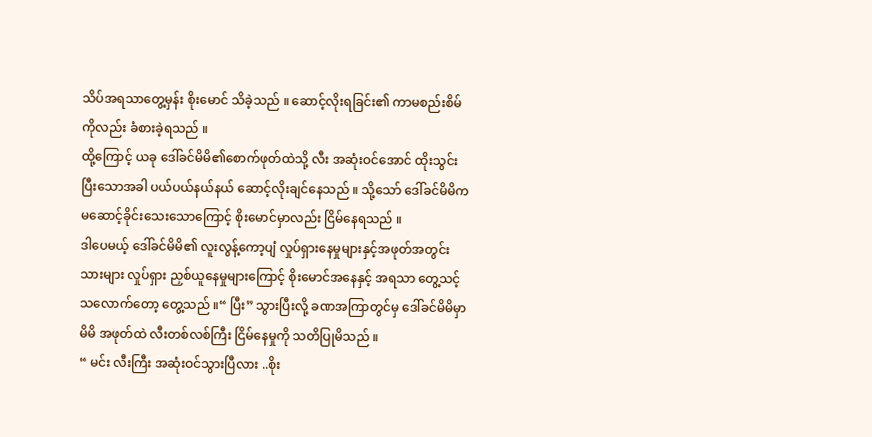သိပ်အရသာတွေ့မှန်း စိုးမောင် သိခဲ့သည် ။ ဆောင့်လိုးရခြင်း၏ ကာမစည်းစိမ်ကိုလည်း ခံစားခဲ့ရသည် ။
ထို့ကြောင့် ယခု ဒေါ်ခင်မိမိ၏စောက်ဖုတ်ထဲသို့ လီး အဆုံးဝင်အောင် ထိုးသွင်းပြီးသောအခါ ပယ်ပယ်နယ်နယ် ဆောင့်လိုးချင်နေသည် ။ သို့သော် ဒေါ်ခင်မိမိက မဆောင့်ခိုင်းသေးသောကြောင့် စိုးမောင်မှာလည်း ငြိမ်နေရသည် ။
ဒါပေမယ့် ဒေါ်ခင်မိမိ၏ လူးလွန့်ကော့ပျံ လှုပ်ရှားနေမှုများနှင့်အဖုတ်အတွင်းသားများ လှုပ်ရှား ညှစ်ယူနေမှုများကြောင့် စိုးမောင်အနေနှင့် အရသာ တွေ့သင့်သလောက်တော့ တွေ့သည် ။“ ပြီး” သွားပြီးလို့ ခဏအကြာတွင်မှ ဒေါ်ခင်မိမိမှာ မိမိ အဖုတ်ထဲ လီးတစ်လစ်ကြီး ငြိမ်နေမှုကို သတိပြုမိသည် ။
“ မင်း လီးကြီး အဆုံးဝင်သွားပြီလား ..စိုး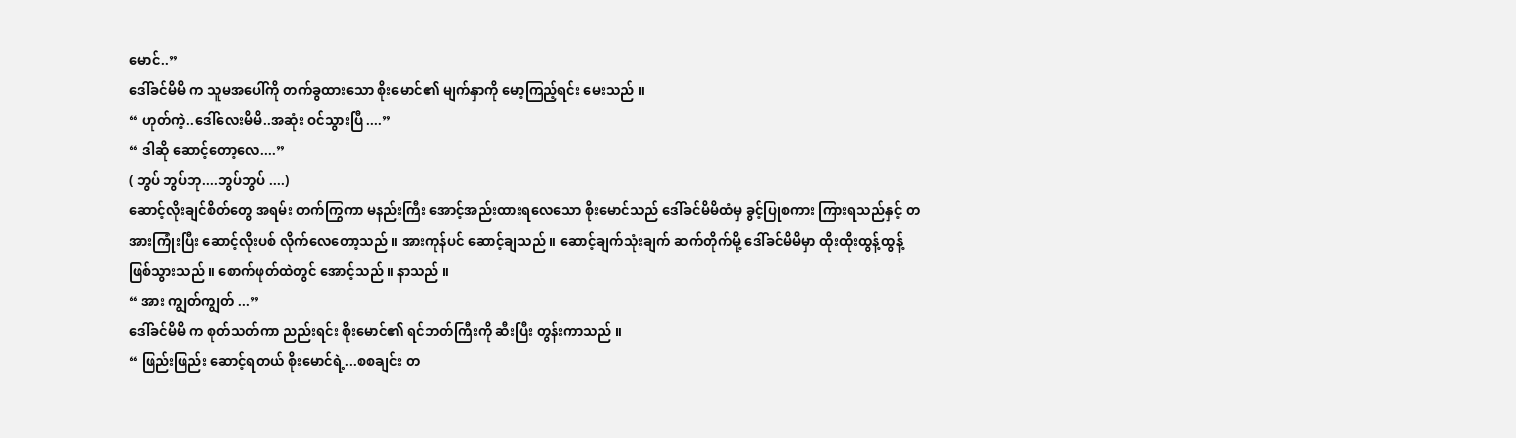မောင်..”
ဒေါ်ခင်မိမိ က သူမအပေါ်ကို တက်ခွထားသော စိုးမောင်၏ မျက်နှာကို မော့ကြည့်ရင်း မေးသည် ။
“ ဟုတ်ကဲ့..ဒေါ်လေးမိမိ..အဆုံး ဝင်သွားပြီ ....”
“ ဒါဆို ဆောင့်တော့လေ....”
( ဘွပ် ဘွပ်ဘု....ဘွပ်ဘွပ် ....)
ဆောင့်လိုးချင်စိတ်တွေ အရမ်း တက်ကြွကာ မနည်းကြီး အောင့်အည်းထားရလေသော စိုးမောင်သည် ဒေါ်ခင်မိမိထံမှ ခွင့်ပြုစကား ကြားရသည်နှင့် တအားကြုံးပြီး ဆောင့်လိုးပစ် လိုက်လေတော့သည် ။ အားကုန်ပင် ဆောင့်ချသည် ။ ဆောင့်ချက်သုံးချက် ဆက်တိုက်မို့ ဒေါ်ခင်မိမိမှာ ထိုးထိုးထွန့်ထွန့် ဖြစ်သွားသည် ။ စောက်ဖုတ်ထဲတွင် အောင့်သည် ။ နာသည် ။
“ အား ကျွတ်ကျွတ် ...”
ဒေါ်ခင်မိမိ က စုတ်သတ်ကာ ညည်းရင်း စိုးမောင်၏ ရင်ဘတ်ကြီးကို ဆီးပြီး တွန်းကာသည် ။
“ ဖြည်းဖြည်း ဆောင့်ရတယ် စိုးမောင်ရဲ့...စစချင်း တ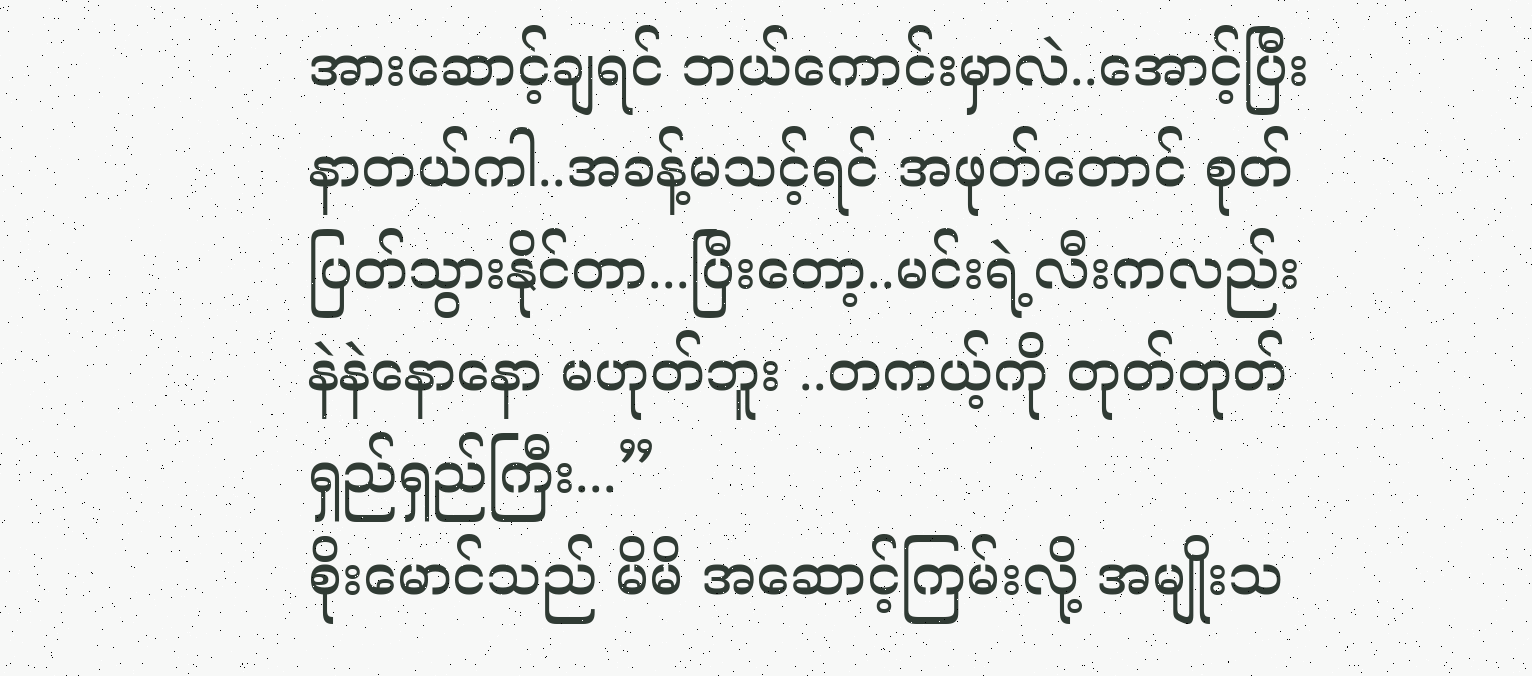အားဆောင့်ချရင် ဘယ်ကောင်းမှာလဲ..အောင့်ပြီး နာတယ်ကါ..အခန့်မသင့်ရင် အဖုတ်တောင် စုတ်ပြတ်သွားနိုင်တာ...ပြီးတော့..မင်းရဲ့လီးကလည်း နဲနဲနောနော မဟုတ်ဘူး ..တကယ့်ကို တုတ်တုတ်ရှည်ရှည်ကြီး...”
စိုးမောင်သည် မိမိ အဆောင့်ကြမ်းလို့ အမျိုးသ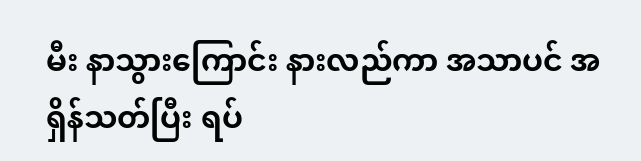မီး နာသွားကြောင်း နားလည်ကာ အသာပင် အရှိန်သတ်ပြီး ရပ်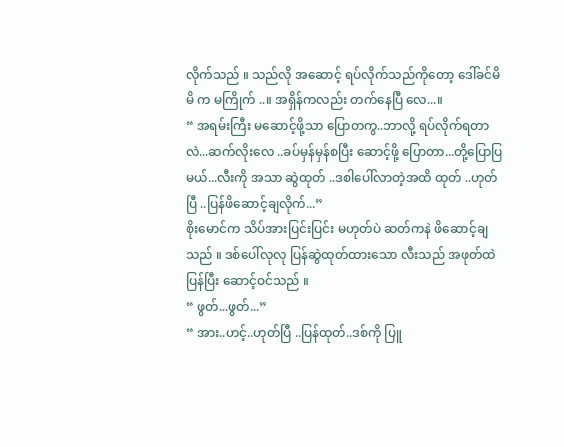လိုက်သည် ။ သည်လို အဆောင့် ရပ်လိုက်သည်ကိုတော့ ဒေါ်ခင်မိမိ က မကြိုက် ..။ အရှိန်ကလည်း တက်နေပြီ လေ...။
“ အရမ်းကြီး မဆောင့်ဖို့သာ ပြောတကွ..ဘာလို့ ရပ်လိုက်ရတာလဲ...ဆက်လိုးလေ ..ခပ်မှန်မှန်စပြီး ဆောင့်ဖို့ ပြောတာ...တို့ပြောပြမယ်...လီးကို အသာ ဆွဲထုတ် ..ဒစါပေါ်လာတဲ့အထိ ထုတ် ..ဟုတ်ပြီ ..ပြန်ဖိဆောင့်ချလိုက်...”
စိုးမောင်က သိပ်အားပြင်းပြင်း မဟုတ်ပဲ ဆတ်ကနဲ ဖိဆောင့်ချသည် ။ ဒစ်ပေါ်လုလု ပြန်ဆွဲထုတ်ထားသော လီးသည် အဖုတ်ထဲ ပြန်ပြီး ဆောင့်ဝင်သည် ။
“ ဖွတ်...ဖွတ်...”
“ အား..ဟင့်..ဟုတ်ပြီ ..ပြန်ထုတ်..ဒစ်ကို ပြူ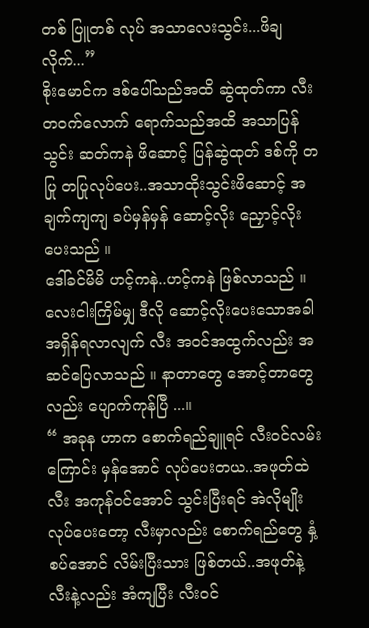တစ် ပြူတစ် လုပ် အသာလေးသွင်း...ဖိချလိုက်...”
စိုးမောင်က ဒစ်ပေါ်သည်အထိ ဆွဲထုတ်ကာ လီးတဝက်လောက် ရောက်သည်အထိ အသာပြန်သွင်း ဆတ်ကနဲ ဖိဆောင့် ပြန်ဆွဲထုတ် ဒစ်ကို တပြု တပြုလုပ်ပေး..အသာထိုးသွင်းဖိဆောင့် အချက်ကျကျ ခပ်မှန်မှန် ဆောင့်လိုး ညှောင့်လိုးပေးသည် ။
ဒေါ်ခင်မိမိ ဟင့်ကနဲ..ဟင့်ကနဲ ဖြစ်လာသည် ။ လေးငါးကြိမ်မျှ ဒီလို ဆောင့်လိုးပေးသောအခါ အရှိန်ရလာလျက် လီး အဝင်အထွက်လည်း အဆင်ပြေလာသည် ။ နာတာတွေ အောင့်တာတွေလည်း ပျောက်ကုန်ပြီ ...။
“ အခုန ဟာက စောက်ရည်ချူရင် လီးဝင်လမ်းကြောင်း မှန်အောင် လုပ်ပေးတယ..အဖုတ်ထဲ လီး အကုန်ဝင်အောင် သွင်းပြီးရင် အဲလိုမျိုး လုပ်ပေးတော့ လီးမှာလည်း စောက်ရည်တွေ နှံ့စပ်အောင် လိမ်းပြီးသား ဖြစ်တယ်..အဖုတ်နဲ့ လီးနဲ့လည်း အံကျပြီး လီးဝင်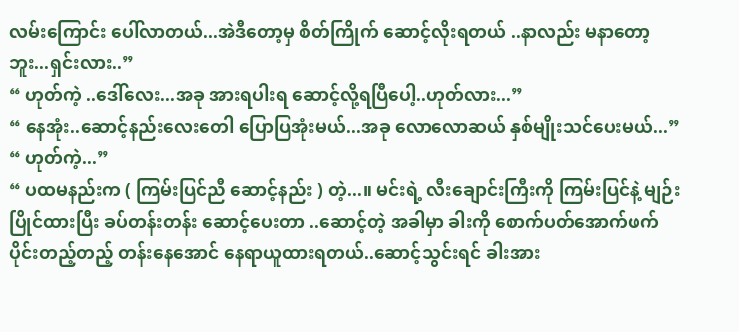လမ်းကြောင်း ပေါ်လာတယ်...အဲဒီတော့မှ စိတ်ကြိုက် ဆောင့်လိုးရတယ် ..နာလည်း မနာတော့ဘူး...ရှင်းလား..”
“ ဟုတ်ကဲ့ ..ဒေါ်လေး...အခု အားရပါးရ ဆောင့်လို့ရပြီပေါ့..ဟုတ်လား...”
“ နေအုံး..ဆောင့်နည်းလေးတေါ ပြောပြအုံးမယ်...အခု လောလောဆယ် နှစ်မျိုးသင်ပေးမယ်...”
“ ဟုတ်ကဲ့...”
“ ပထမနည်းက ( ကြမ်းပြင်ညီ ဆောင့်နည်း ) တဲ့...။ မင်းရဲ့ လီးချောင်းကြီးကို ကြမ်းပြင်နဲ့ မျဉ်းပြိုင်ထားပြီး ခပ်တန်းတန်း ဆောင့်ပေးတာ ..ဆောင့်တဲ့ အခါမှာ ခါးကို စောက်ပတ်အောက်ဖက်ပိုင်းတည့်တည့် တန်းနေအောင် နေရာယူထားရတယ်..ဆောင့်သွင်းရင် ခါးအား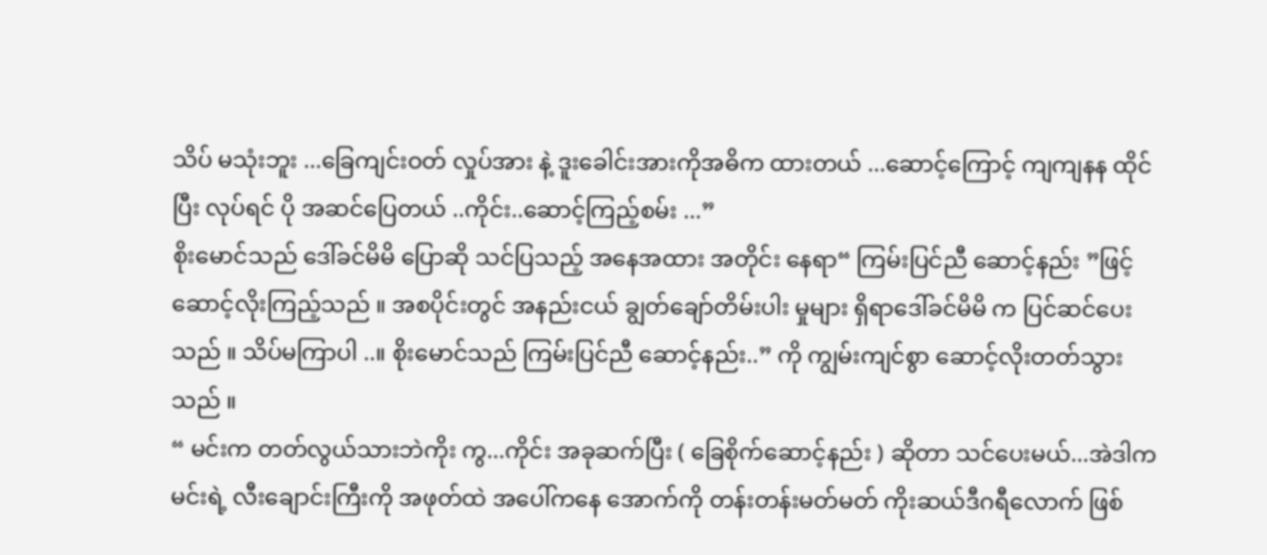သိပ် မသုံးဘူး ...ခြေကျင်းဝတ် လှုပ်အား နဲ့ ဒူးခေါင်းအားကိုအဓိက ထားတယ် ...ဆောင့်ကြောင့် ကျကျနန ထိုင်ပြီး လုပ်ရင် ပို အဆင်ပြေတယ် ..ကိုင်း..ဆောင့်ကြည့်စမ်း ...”
စိုးမောင်သည် ဒေါ်ခင်မိမိ ပြောဆို သင်ပြသည့် အနေအထား အတိုင်း နေရာ“ ကြမ်းပြင်ညီ ဆောင့်နည်း ”ဖြင့် ဆောင့်လိုးကြည့်သည် ။ အစပိုင်းတွင် အနည်းငယ် ချွတ်ချော်တိမ်းပါး မှုများ ရှိရာဒေါ်ခင်မိမိ က ပြင်ဆင်ပေးသည် ။ သိပ်မကြာပါ ..။ စိုးမောင်သည် ကြမ်းပြင်ညီ ဆောင့်နည်း..” ကို ကျွမ်းကျင်စွာ ဆောင့်လိုးတတ်သွားသည် ။
“ မင်းက တတ်လွယ်သားဘဲကိုး ကွ...ကိုင်း အခုဆက်ပြီး ( ခြေစိုက်ဆောင့်နည်း ) ဆိုတာ သင်ပေးမယ်...အဲဒါက မင်းရဲ့ လီးချောင်းကြီးကို အဖုတ်ထဲ အပေါ်ကနေ အောက်ကို တန်းတန်းမတ်မတ် ကိုးဆယ်ဒီဂရီလောက် ဖြစ်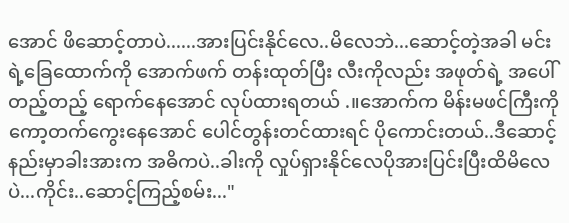အောင် ဖိဆောင့်တာပဲ......အားပြင်းနိုင်လေ..မိလေဘဲ...ဆောင့်တဲ့အခါ မင်းရဲ့ခြေထောက်ကို အောက်ဖက် တန်းထုတ်ပြီး လီးကိုလည်း အဖုတ်ရဲ့ အပေါ်တည့်တည့် ရောက်နေအောင် လုပ်ထားရတယ် .။အောက်က မိန်းမဖင်ကြီးကို ကော့တက်ကွေးနေအောင် ပေါင်တွန်းတင်ထားရင် ပိုကောင်းတယ်..ဒီဆောင့်နည်းမှာခါးအားက အဓိကပဲ..ခါးကို လှုပ်ရှားနိုင်လေပိုအားပြင်းပြီးထိမိလေပဲ...ကိုင်း..ဆောင့်ကြည့်စမ်း..."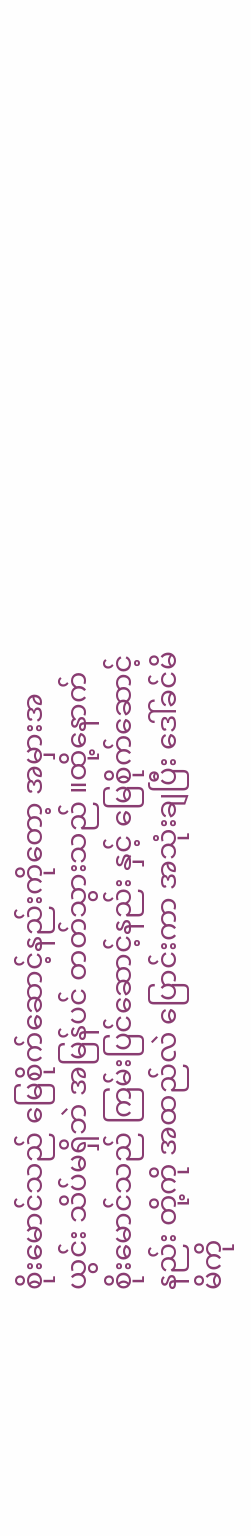စိုးမောင်သည် မြေစိုက်ဆောင့်နည်းကိုတော့ အမှားအယွင်း သိပ်မရှိဘဲ အမြန်ပင် တတ်သွားသည် ။ထို့နောက် စိုးမောင်သည် ကြမ်းပြင်ဆောင့်နည်း နှင့် မြေစိုက်ဆောင့်နည်း တို့ကို အထည်လဲ ပြောင်းကာ အသုံးချပြီး ဒေါ်ခင်မိမိကို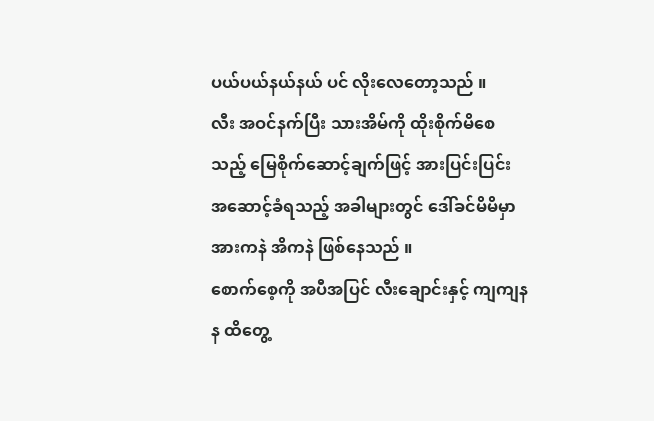ပယ်ပယ်နယ်နယ် ပင် လိုးလေတော့သည် ။
လီး အဝင်နက်ပြီး သားအိမ်ကို ထိုးစိုက်မိစေသည့် မြေစိုက်ဆောင့်ချက်ဖြင့် အားပြင်းပြင်း အဆောင့်ခံရသည့် အခါများတွင် ဒေါ်ခင်မိမိမှာ အားကနဲ အိကနဲ ဖြစ်နေသည် ။
စောက်စေ့ကို အပီအပြင် လီးချောင်းနှင့် ကျကျနန ထိတွေ့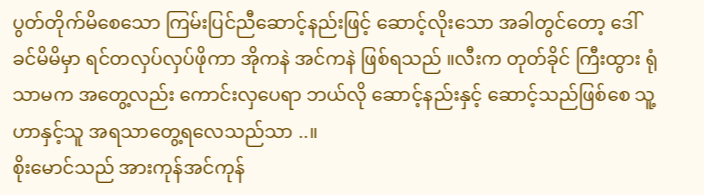ပွတ်တိုက်မိစေသော ကြမ်းပြင်ညီဆောင့်နည်းဖြင့် ဆောင့်လိုးသော အခါတွင်တော့ ဒေါ်ခင်မိမိမှာ ရင်တလှပ်လှပ်ဖိုကာ အိုကနဲ အင်ကနဲ ဖြစ်ရသည် ။လီးက တုတ်ခိုင် ကြီးထွား ရုံသာမက အတွေ့လည်း ကောင်းလှပေရာ ဘယ်လို ဆောင့်နည်းနှင့် ဆောင့်သည်ဖြစ်စေ သူ့ဟာနှင့်သူ အရသာတွေ့ရလေသည်သာ ..။
စိုးမောင်သည် အားကုန်အင်ကုန်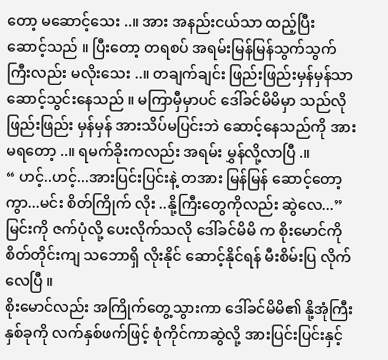တော့ မဆောင့်သေး ..။ အား အနည်းငယ်သာ ထည့်ပြီး ဆောင့်သည် ။ ပြီးတော့ တရစပ် အရမ်းမြန်မြန်သွက်သွက်ကြီးလည်း မလိုးသေး ..။ တချက်ချင်း ဖြည်းဖြည်းမှန်မှန်သာ ဆောင့်သွင်းနေသည် ။ မကြာမှီမှာပင် ဒေါ်ခင်မိမိမှာ သည်လို ဖြည်းဖြည်း မှန်မှန် အားသိပ်မပြင်းဘဲ ဆောင့်နေသည်ကို အားမရတော့ ..။ ရမက်ခိုးကလည်း အရမ်း မွှန်လို့လာပြီ .။
“ ဟင့်..ဟင့်...အားပြင်းပြင်းနဲ့ တအား မြန်မြန် ဆောင့်တော့ကွာ...မင်း စိတ်ကြိုက် လိုး ..နို့ကြီးတွေကိုလည်း ဆွဲလေ...”
မြင်းကို ဇက်ပုံလို့ ပေးလိုက်သလို ဒေါ်ခင်မိမိ က စိုးမောင်ကို စိတ်တိုင်းကျ သဘောရှိ လိုးနိုင် ဆောင့်နိုင်ရန် မီးစိမ်းပြ လိုက်လေပြီ ။
စိုးမောင်လည်း အကြိုက်တွေ့သွားကာ ဒေါ်ခင်မိမိ၏ နို့အုံကြီးနှစ်ခုကို လက်နှစ်ဖက်ဖြင့် စုံကိုင်ကာဆွဲလို့ အားပြင်းပြင်းနှင့်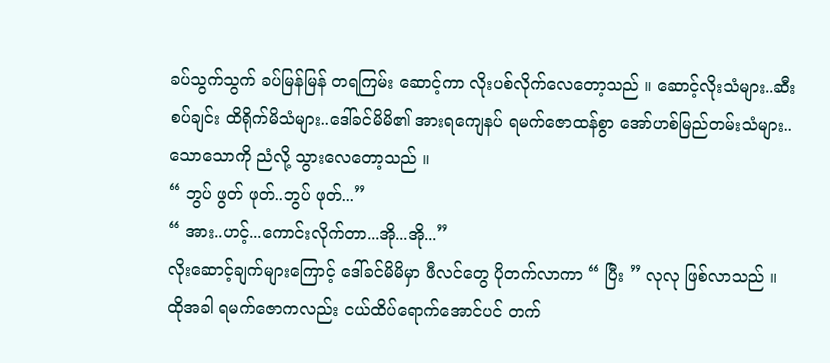ခပ်သွက်သွက် ခပ်မြန်မြန် တရကြမ်း ဆောင့်ကာ လိုးပစ်လိုက်လေတော့သည် ။ ဆောင့်လိုးသံများ..ဆီးစပ်ချင်း ထိရိုက်မိသံများ..ဒေါ်ခင်မိမိ၏ အားရကျေနပ် ရမက်ဇောထန်စွာ အော်ဟစ်မြည်တမ်းသံများ..သောသောကို ညံလို့ သွားလေတော့သည် ။
“ ဘွပ် ဖွတ် ဖုတ်..ဘွပ် ဖုတ်...”
“ အား..ဟင့်...ကောင်းလိုက်တာ...အို...အို...”
လိုးဆောင့်ချက်များကြောင့် ဒေါ်ခင်မိမိမှာ ဖီလင်တွေ ပိုတက်လာကာ “ ပြီး ” လုလု ဖြစ်လာသည် ။ ထိုအခါ ရမက်ဇောကလည်း ငယ်ထိပ်ရောက်အောင်ပင် တက်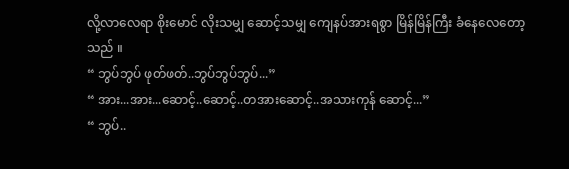လို့လာလေရာ စိုးမောင် လိုးသမျှ ဆောင့်သမျှ ကျေနပ်အားရစွာ မြိန်မြိန်ကြီး ခံနေလေတော့သည် ။
“ ဘွပ်ဘွပ် ဖုတ်ဖတ်..ဘွပ်ဘွပ်ဘွပ်...”
“ အား...အား...ဆောင့်..ဆောင့်..တအားဆောင့်..အသားကုန် ဆောင့်...”
“ ဘွပ်..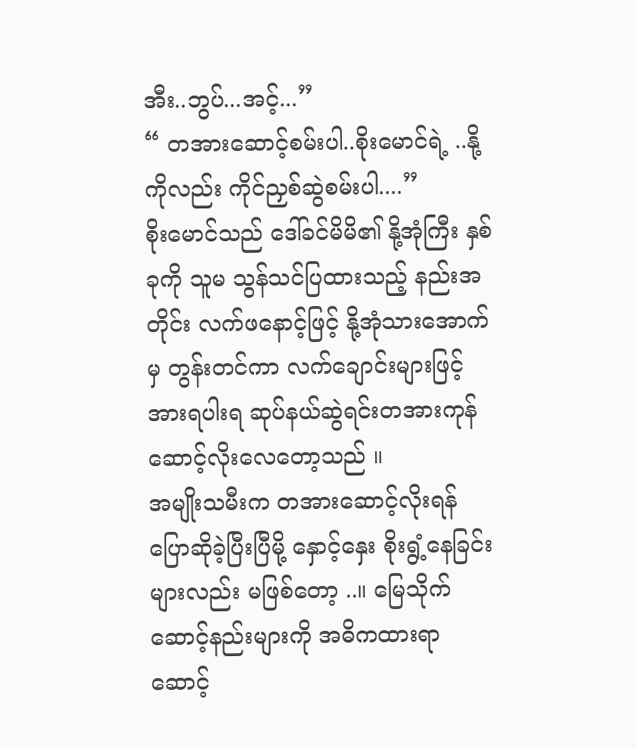အီး..ဘွပ်...အင့်...”
“ တအားဆောင့်စမ်းပါ..စိုးမောင်ရဲ့ ..နို့ကိုလည်း ကိုင်ညှစ်ဆွဲစမ်းပါ....”
စိုးမောင်သည် ဒေါ်ခင်မိမိ၏ နို့အုံကြီး နှစ်ခုကို သူမ သွန်သင်ပြထားသည့် နည်းအတိုင်း လက်ဖနောင့်ဖြင့် နို့အုံသားအောက်မှ တွန်းတင်ကာ လက်ချောင်းများဖြင့် အားရပါးရ ဆုပ်နယ်ဆွဲရင်းတအားကုန် ဆောင့်လိုးလေတော့သည် ။
အမျိုးသမီးက တအားဆောင့်လိုးရန် ပြောဆိုခဲ့ပြီးပြီမို့ နှောင့်နှေး စိုးရွံ့နေခြင်း များလည်း မဖြစ်တော့ ..။ မြေသိုက်ဆောင့်နည်းများကို အဓိကထားရာ ဆောင့်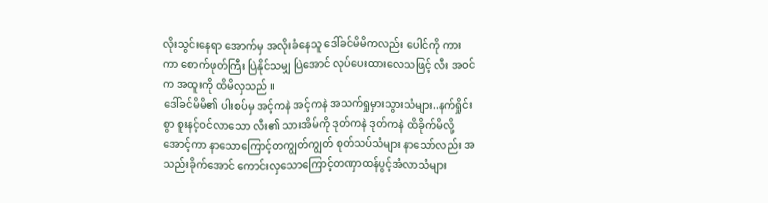လိုးသွင်းနေရာ အောက်မှ အလိုးခံနေသူ ဒေါ်ခင်မိမိကလည်း ပေါင်ကို ကားကာ စောက်ဖုတ်ကြီး ပြဲနိုင်သမျှ ပြဲအောင် လုပ်ပေးထားလေသဖြင့် လီး အဝင်က အထူးကို ထိမိလှသည် ။
ဒေါ်ခင်မိမိ၏ ပါးစပ်မှ အင့်ကနဲ အင့်ကနဲ အသက်ရှုမှားသွားသံများ..နက်ရှိုင်းစွာ စူးနင့်ဝင်လာသော လီး၏ သားအိမ်ကို ဒုတ်ကနဲ ဒုတ်ကနဲ ထိခိုက်မိလို့ အောင့်ကာ နာသောကြောင့်တကျွတ်ကျွတ် စုတ်သပ်သံများ နာသော်လည်း အသည်းခိုက်အောင် ကောင်းလှသောကြောင့်တဏှာထန်ပွင့်အံလာသံများ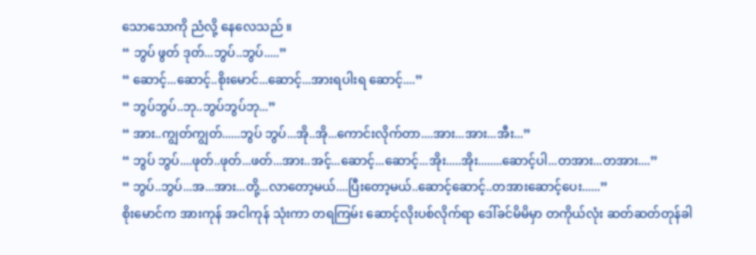သောသောကို ညံလို့ နေလေသည် ။
“ ဘွပ် ဖွတ် ဒုတ်...ဘွပ်..ဘွပ်.....”
“ ဆောင့်...ဆောင့်..စိုးမောင်...ဆောင့်...အားရပါးရ ဆောင့်....”
“ ဘွပ်ဘွပ်..ဘု..ဘွပ်ဘွပ်ဘု...”
“ အား..ကျွတ်ကျွတ်......ဘွပ် ဘွပ်...အို..အို...ကောင်းလိုက်တာ....အား...အား...အီး...”
“ ဘွပ် ဘွပ်....ဖုတ်..ဖုတ်...ဖတ်...အား..အင့်...ဆောင့်...ဆောင့်...အိုး.....အိုး........ဆောင့်ပါ...တအား...တအား....”
“ ဘွပ်..ဘွပ်...အ...အား...တို့...လာတော့မယ်....ပြီးတော့မယ်..ဆောင့်ဆောင့်..တအားဆောင့်ပေး......”
စိုးမောင်က အားကုန် အငါကုန် သုံးကာ တရကြမ်း ဆောင့်လိုးပစ်လိုက်ရာ ဒေါ်ခင်မိမိမှာ တကိုယ်လုံး ဆတ်ဆတ်တုန်ခါ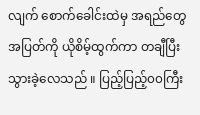လျက် စောက်ခေါင်းထဲမှ အရည်တွေ အပြတ်ကို ယိုစိမ့်ထွက်ကာ တချီပြီးသွားခဲ့လေသည် ။ ပြည့်ပြည့်၀၀ကြီး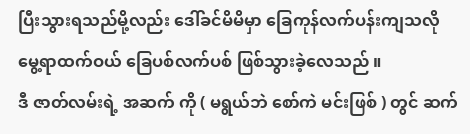ပြီးသွားရသည်မို့လည်း ဒေါ်ခင်မိမိမှာ ခြေကုန်လက်ပန်းကျသလို မွေ့ရာထက်ဝယ် ခြေပစ်လက်ပစ် ဖြစ်သွားခဲ့လေသည် ။
ဒီ ဇာတ်လမ်းရဲ့ အဆက် ကို ( မရွယ်ဘဲ စော်ကဲ မင်းဖြစ် ) တွင် ဆက်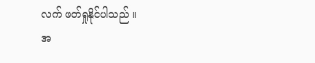လက် ဖတ်ရှုနိုင်ပါသည် ။
အ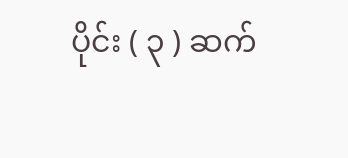ပိုင်း ( ၃ ) ဆက်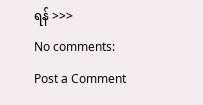ရန် >>>
No comments:
Post a Comment